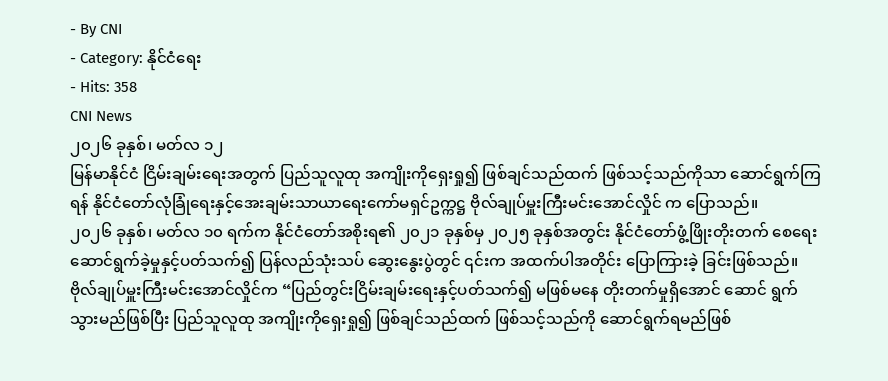- By CNI
- Category: နိုင်ငံရေး
- Hits: 358
CNI News
၂၀၂၆ ခုနှစ်၊ မတ်လ ၁၂
မြန်မာနိုင်ငံ ငြိမ်းချမ်းရေးအတွက် ပြည်သူလူထု အကျိုးကိုရှေးရှု၍ ဖြစ်ချင်သည်ထက် ဖြစ်သင့်သည်ကိုသာ ဆောင်ရွက်ကြရန် နိုင်ငံတော်လုံခြုံရေးနှင့်အေးချမ်းသာယာရေးကော်မရှင်ဥက္ကဋ္ဌ ဗိုလ်ချုပ်မှူးကြီးမင်းအောင်လှိုင် က ပြောသည်။
၂၀၂၆ ခုနှစ်၊ မတ်လ ၁၀ ရက်က နိုင်ငံတော်အစိုးရ၏ ၂၀၂၁ ခုနှစ်မှ ၂၀၂၅ ခုနှစ်အတွင်း နိုင်ငံတော်ဖွံ့ဖြိုးတိုးတက် စေရေး ဆောင်ရွက်ခဲ့မှုနှင့်ပတ်သက်၍ ပြန်လည်သုံးသပ် ဆွေးနွေးပွဲတွင် ၎င်းက အထက်ပါအတိုင်း ပြောကြားခဲ့ ခြင်းဖြစ်သည်။
ဗိုလ်ချုပ်မှူးကြီးမင်းအောင်လှိုင်က “ပြည်တွင်းငြိမ်းချမ်းရေးနှင့်ပတ်သက်၍ မဖြစ်မနေ တိုးတက်မှုရှိအောင် ဆောင် ရွက်သွားမည်ဖြစ်ပြီး ပြည်သူလူထု အကျိုးကိုရှေးရှု၍ ဖြစ်ချင်သည်ထက် ဖြစ်သင့်သည်ကို ဆောင်ရွက်ရမည်ဖြစ်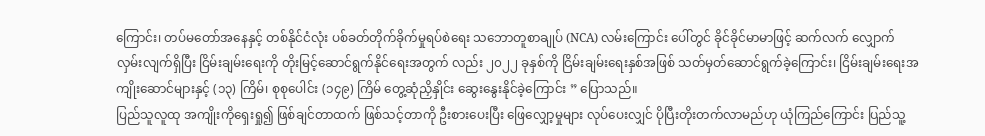ကြောင်း၊ တပ်မတော်အနေနှင့် တစ်နိုင်ငံလုံး ပစ်ခတ်တိုက်ခိုက်မှုရပ်စဲရေး သဘောတူစာချုပ် (NCA) လမ်းကြောင်း ပေါ်တွင် ခိုင်ခိုင်မာမာဖြင့် ဆက်လက် လျှောက်လှမ်းလျက်ရှိပြီး ငြိမ်းချမ်းရေးကို တိုးမြင့်ဆောင်ရွက်နိုင်ရေးအတွက် လည်း ၂၀၂၂ ခုနှစ်ကို ငြိမ်းချမ်းရေးနှစ်အဖြစ် သတ်မှတ်ဆောင်ရွက်ခဲ့ကြောင်း၊ ငြိမ်းချမ်းရေးအကျိုးဆောင်များနှင့် (၁၃) ကြိမ်၊ စုစုပေါင်း (၁၄၉) ကြိမ် တွေ့ဆုံညှိနှိုင်း ဆွေးနွေးနိုင်ခဲ့ကြောင်း ” ပြောသည်။
ပြည်သူလူထု အကျိုးကိုရှေးရှု၍ ဖြစ်ချင်တာထက် ဖြစ်သင့်တာကို ဦးစားပေးပြီး ဖြေလျှော့မှုများ လုပ်ပေးလျှင် ပိုပြီးတိုးတက်လာမည်ဟု ယုံကြည်ကြောင်း ပြည်သူ့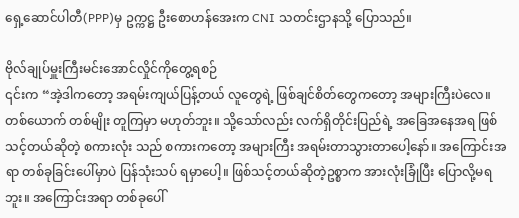ရှေ့ဆောင်ပါတီ(PPP)မှ ဥက္ကဋ္ဌ ဦးစောဟန်အေးက CNI သတင်းဌာနသို့ ပြောသည်။

ဗိုလ်ချုပ်မှူးကြီးမင်းအောင်လှိုင်ကိုတွေ့ရစဉ်
၎င်းက “အဲ့ဒါကတော့ အရမ်းကျယ်ပြန့်တယ် လူတွေရဲ့ ဖြစ်ချင်စိတ်တွေကတော့ အများကြီးပဲလေ။ တစ်ယောက် တစ်မျိုး တူကြမှာ မဟုတ်ဘူး။ သို့သော်လည်း လက်ရှိတိုင်းပြည်ရဲ့ အခြေအနေအရ ဖြစ်သင့်တယ်ဆိုတဲ့ စကားလုံး သည် စကားကတော့ အများကြီး အရမ်းတာသွားတာပေါ့နော်။ အကြောင်းအရာ တစ်ခုခြင်းပေါ်မှာပဲ ပြန်သုံးသပ် ရမှာပေါ့။ ဖြစ်သင့်တယ်ဆိုတဲ့ဥစ္စာက အားလုံးခြုံပြီး ပြောလို့မရဘူး။ အကြောင်းအရာ တစ်ခုပေါ်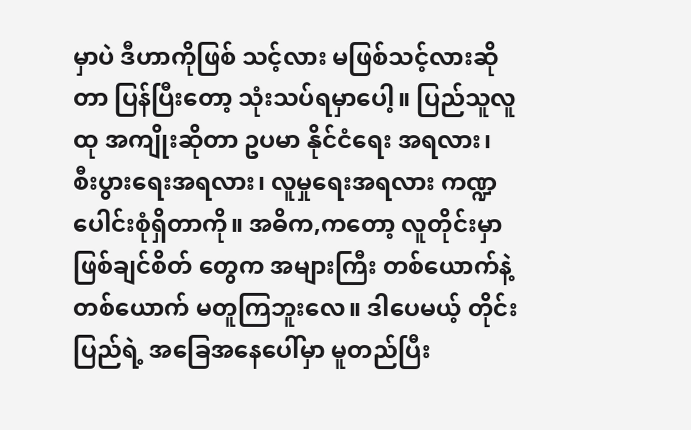မှာပဲ ဒီဟာကိုဖြစ် သင့်လား မဖြစ်သင့်လားဆိုတာ ပြန်ပြီးတော့ သုံးသပ်ရမှာပေါ့။ ပြည်သူလူထု အကျိုးဆိုတာ ဥပမာ နိုင်ငံရေး အရလား၊ စီးပွားရေးအရလား၊ လူမှုရေးအရလား ကဏ္ဍပေါင်းစုံရှိတာကို။ အဓိက,ကတော့ လူတိုင်းမှာ ဖြစ်ချင်စိတ် တွေက အများကြီး တစ်ယောက်နဲ့တစ်ယောက် မတူကြဘူးလေ။ ဒါပေမယ့် တိုင်းပြည်ရဲ့ အခြေအနေပေါ်မှာ မူတည်ပြီး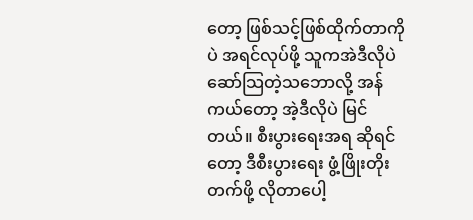တော့ ဖြစ်သင့်ဖြစ်ထိုက်တာကိုပဲ အရင်လုပ်ဖို့ သူကအဲဒီလိုပဲ ဆော်သြတဲ့သဘောလို့ အန်ကယ်တော့ အဲ့ဒီလိုပဲ မြင်တယ်။ စီးပွားရေးအရ ဆိုရင်တော့ ဒီစီးပွားရေး ဖွံ့ဖြိုးတိုးတက်ဖို့ လိုတာပေါ့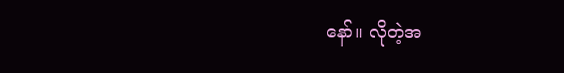နော်။ လိုတဲ့အ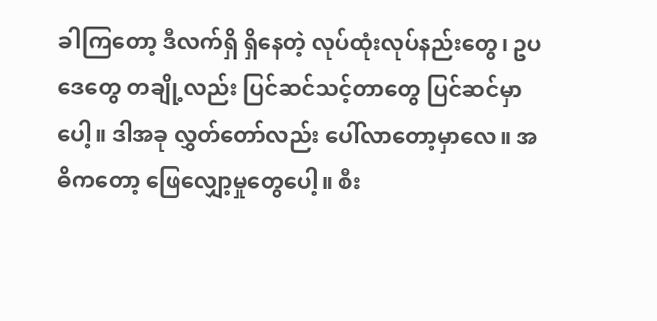ခါကြတော့ ဒီလက်ရှိ ရှိနေတဲ့ လုပ်ထုံးလုပ်နည်းတွေ၊ ဥပဒေတွေ တချို့လည်း ပြင်ဆင်သင့်တာတွေ ပြင်ဆင်မှာပေါ့။ ဒါအခု လွှတ်တော်လည်း ပေါ်လာတော့မှာလေ။ အဓိကတော့ ဖြေလျှော့မှုတွေပေါ့။ စီး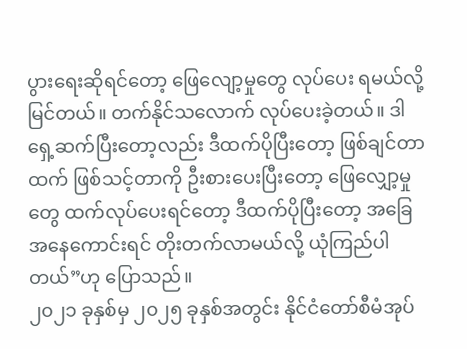ပွားရေးဆိုရင်တော့ ဖြေလျော့မှုတွေ လုပ်ပေး ရမယ်လို့ မြင်တယ်။ တက်နိုင်သလောက် လုပ်ပေးခဲ့တယ်။ ဒါရှေ့ဆက်ပြီးတော့လည်း ဒီထက်ပိုပြီးတော့ ဖြစ်ချင်တာထက် ဖြစ်သင့်တာကို ဦးစားပေးပြီးတော့ ဖြေလျှော့မှုတွေ ထက်လုပ်ပေးရင်တော့ ဒီထက်ပိုပြီးတော့ အခြေအနေကောင်းရင် တိုးတက်လာမယ်လို့ ယုံကြည်ပါတယ်”ဟု ပြောသည်။
၂၀၂၁ ခုနှစ်မှ ၂၀၂၅ ခုနှစ်အတွင်း နိုင်ငံတော်စီမံအုပ်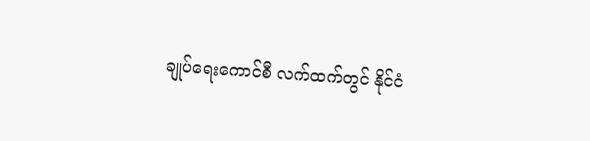ချုပ်ရေးကောင်စီ လက်ထက်တွင် နိုင်ငံ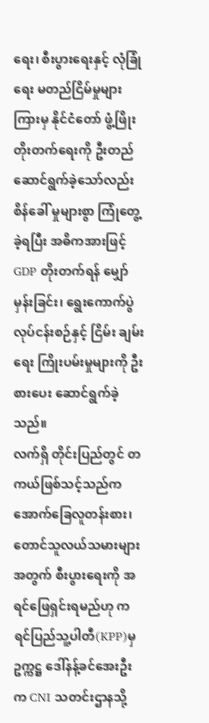ရေး၊ စီးပွားရေးနှင့် လုံခြုံရေး မတည်ငြိမ်မှုများကြားမှ နိုင်ငံတော် ဖွံ့ဖြိုးတိုးတက်ရေးကို ဦးတည်ဆောင်ရွက်ခဲ့သော်လည်း စိန်ခေါ် မှုများစွာ ကြုံတွေ့ခဲ့ရပြီး အဓိကအားဖြင့် GDP တိုးတက်ရန် မျှော်မှန်းခြင်း၊ ရွေးကောက်ပွဲလုပ်ငန်းစဉ်နှင့် ငြိမ်း ချမ်းရေး ကြိုးပမ်းမှုများကို ဦးစားပေး ဆောင်ရွက်ခဲ့သည်။
လက်ရှိ တိုင်းပြည်တွင် တကယ်ဖြစ်သင့်သည်က အောက်ခြေလူတန်းစား၊ တောင်သူလယ်သမားများအတွက် စီးပွားရေးကို အရင်ဖြေရှင်းရမည်ဟု ကရင်ပြည်သူ့ပါတီ(KPP)မှဥက္ကဋ္ဌ ဒေါ်နန့်ခင်အေးဦးက CNI သတင်းဌာနသို့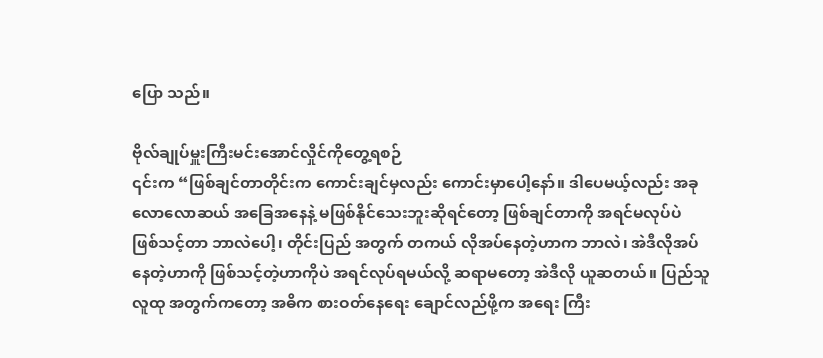ပြော သည်။

ဗိုလ်ချုပ်မှူးကြီးမင်းအောင်လှိုင်ကိုတွေ့ရစဉ်
၎င်းက “ဖြစ်ချင်တာတိုင်းက ကောင်းချင်မှလည်း ကောင်းမှာပေါ့နော်။ ဒါပေမယ့်လည်း အခုလောလောဆယ် အခြေအနေနဲ့ မဖြစ်နိုင်သေးဘူးဆိုရင်တော့ ဖြစ်ချင်တာကို အရင်မလုပ်ပဲ ဖြစ်သင့်တာ ဘာလဲပေါ့၊ တိုင်းပြည် အတွက် တကယ် လိုအပ်နေတဲ့ဟာက ဘာလဲ၊ အဲဒီလိုအပ်နေတဲ့ဟာကို ဖြစ်သင့်တဲ့ဟာကိုပဲ အရင်လုပ်ရမယ်လို့ ဆရာမတော့ အဲဒီလို ယူဆတယ်။ ပြည်သူလူထု အတွက်ကတော့ အဓိက စားဝတ်နေရေး ချောင်လည်ဖို့က အရေး ကြီး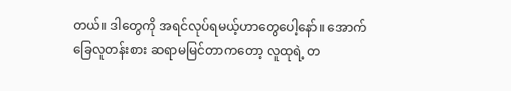တယ်။ ဒါတွေကို အရင်လုပ်ရမယ့်ဟာတွေပေါ့နော်။ အောက်ခြေလူတန်းစား ဆရာမမြင်တာကတော့ လူထုရဲ့ တ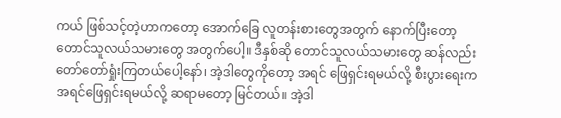ကယ် ဖြစ်သင့်တဲ့ဟာကတော့ အောက်ခြေ လူတန်းစားတွေအတွက် နောက်ပြီးတော့ တောင်သူလယ်သမားတွေ အတွက်ပေါ့။ ဒီနှစ်ဆို တောင်သူလယ်သမားတွေ ဆန်လည်း တော်တော်ရှုံးကြတယ်ပေါ့နော်၊ အဲ့ဒါတွေကိုတော့ အရင် ဖြေရှင်းရမယ်လို့ စီးပွားရေးက အရင်ဖြေရှင်းရမယ်လို့ ဆရာမတော့ မြင်တယ်။ အဲ့ဒါ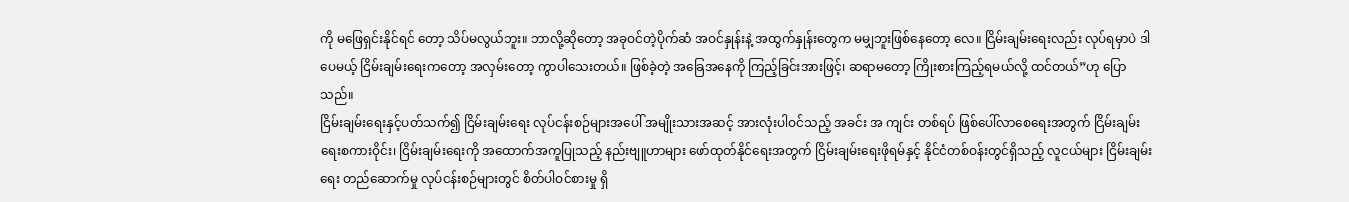ကို မဖြေရှင်းနိုင်ရင် တော့ သိပ်မလွယ်ဘူး။ ဘာလို့ဆိုတော့ အခုဝင်တဲ့ပိုက်ဆံ အဝင်နှုန်းနဲ့ အထွက်နှုန်းတွေက မမျှဘူးဖြစ်နေတော့ လေ။ ငြိမ်းချမ်းရေးလည်း လုပ်ရမှာပဲ ဒါပေမယ့် ငြိမ်းချမ်းရေးကတော့ အလှမ်းတော့ ကွာပါသေးတယ်။ ဖြစ်ခဲ့တဲ့ အခြေအနေကို ကြည့်ခြင်းအားဖြင့်၊ ဆရာမတော့ ကြိုးစားကြည့်ရမယ်လို့ ထင်တယ်”ဟု ပြောသည်။
ငြိမ်းချမ်းရေးနှင့်ပတ်သက်၍ ငြိမ်းချမ်းရေး လုပ်ငန်းစဉ်များအပေါ် အမျိုးသားအဆင့် အားလုံးပါဝင်သည့် အခင်း အ ကျင်း တစ်ရပ် ဖြစ်ပေါ်လာစေရေးအတွက် ငြိမ်းချမ်းရေးစကားဝိုင်း၊ ငြိမ်းချမ်းရေးကို အထောက်အကူပြုသည့် နည်းဗျူဟာများ ဖော်ထုတ်နိုင်ရေးအတွက် ငြိမ်းချမ်းရေးဖိုရမ်နှင့် နိုင်ငံတစ်ဝန်းတွင်ရှိသည့် လူငယ်များ ငြိမ်းချမ်း ရေး တည်ဆောက်မှု လုပ်ငန်းစဉ်များတွင် စိတ်ပါဝင်စားမှု ရှိ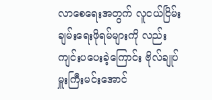လာစေရေးအတွက် လူငယ်ငြိမ်းချမ်းရေးဖိုရမ်များကို လည်း ကျင်းပပေးခဲ့ကြောင်း ဗိုလ်ချုပ်မှူးကြီးမင်းအောင်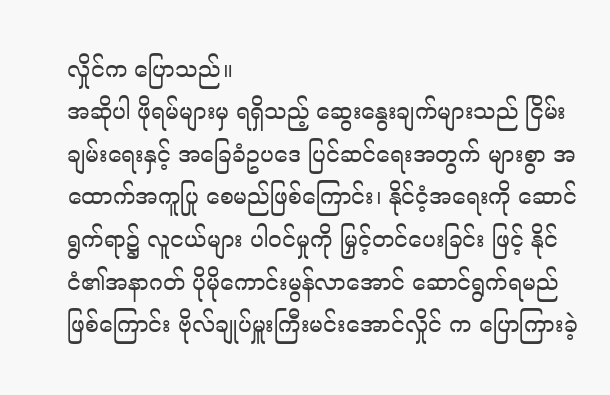လှိုင်က ပြောသည်။
အဆိုပါ ဖိုရမ်များမှ ရရှိသည့် ဆွေးနွေးချက်များသည် ငြိမ်းချမ်းရေးနှင့် အခြေခံဥပဒေ ပြင်ဆင်ရေးအတွက် များစွာ အထောက်အကူပြု စေမည်ဖြစ်ကြောင်း၊ နိုင်ငံ့အရေးကို ဆောင်ရွက်ရာ၌ လူငယ်များ ပါဝင်မှုကို မြှင့်တင်ပေးခြင်း ဖြင့် နိုင်ငံ၏အနာဂတ် ပိုမိုကောင်းမွန်လာအောင် ဆောင်ရွက်ရမည်ဖြစ်ကြောင်း ဗိုလ်ချုပ်မှူးကြီးမင်းအောင်လှိုင် က ပြောကြားခဲ့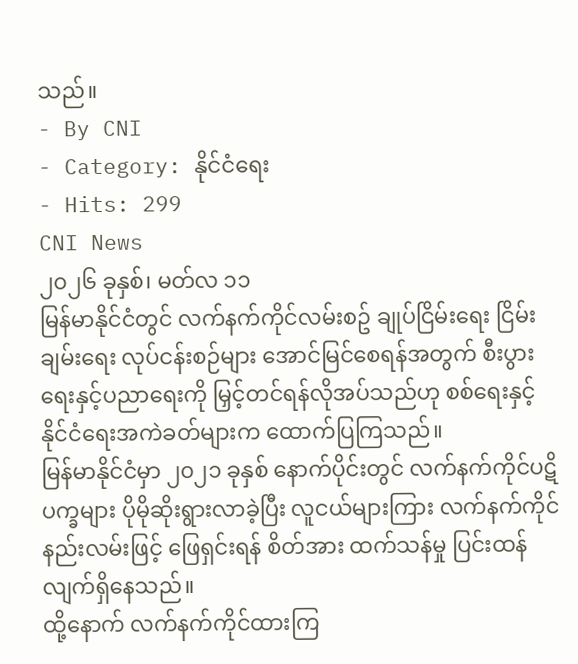သည်။
- By CNI
- Category: နိုင်ငံရေး
- Hits: 299
CNI News
၂၀၂၆ ခုနှစ်၊ မတ်လ ၁၁
မြန်မာနိုင်ငံတွင် လက်နက်ကိုင်လမ်းစဥ် ချုပ်ငြိမ်းရေး ငြိမ်းချမ်းရေး လုပ်ငန်းစဉ်များ အောင်မြင်စေရန်အတွက် စီးပွားရေးနှင့်ပညာရေးကို မြှင့်တင်ရန်လိုအပ်သည်ဟု စစ်ရေးနှင့်နိုင်ငံရေးအကဲခတ်များက ထောက်ပြကြသည်။
မြန်မာနိုင်ငံမှာ ၂၀၂၁ ခုနှစ် နောက်ပိုင်းတွင် လက်နက်ကိုင်ပဋိပက္ခများ ပိုမိုဆိုးရွားလာခဲ့ပြီး လူငယ်များကြား လက်နက်ကိုင် နည်းလမ်းဖြင့် ဖြေရှင်းရန် စိတ်အား ထက်သန်မှု ပြင်းထန်လျက်ရှိနေသည်။
ထို့နောက် လက်နက်ကိုင်ထားကြ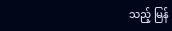သည့် မြန်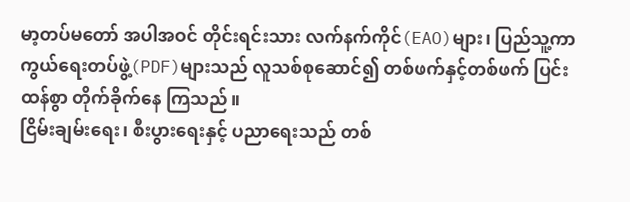မာ့တပ်မတော် အပါအဝင် တိုင်းရင်းသား လက်နက်ကိုင်(EAO)များ၊ ပြည်သူ့ကာကွယ်ရေးတပ်ဖွဲ့(PDF)များသည် လူသစ်စုဆောင်၍ တစ်ဖက်နှင့်တစ်ဖက် ပြင်းထန်စွာ တိုက်ခိုက်နေ ကြသည်။
ငြိမ်းချမ်းရေး၊ စီးပွားရေးနှင့် ပညာရေးသည် တစ်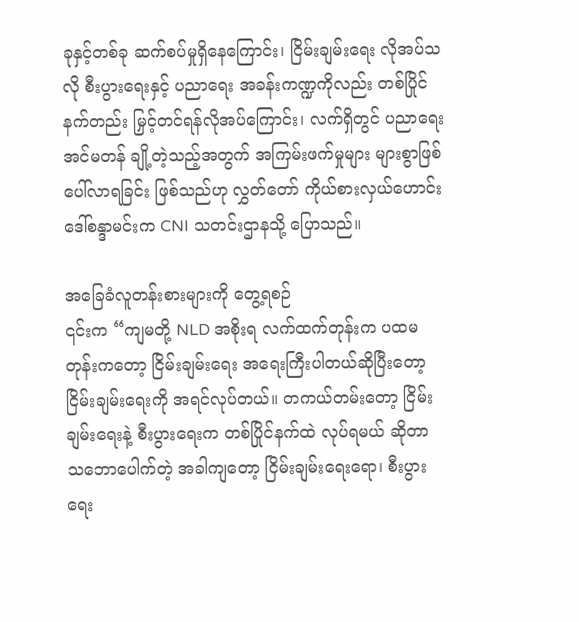ခုနှင့်တစ်ခု ဆက်စပ်မှုရှိနေကြောင်း၊ ငြိမ်းချမ်းရေး လိုအပ်သလို စီးပွားရေးနှင့် ပညာရေး အခန်းကဏ္ဍကိုလည်း တစ်ပြိုင်နက်တည်း မြှင့်တင်ရန်လိုအပ်ကြောင်း၊ လက်ရှိတွင် ပညာရေး အင်မတန် ချို့တဲ့သည့်အတွက် အကြမ်းဖက်မှုများ များစွာဖြစ်ပေါ်လာရခြင်း ဖြစ်သည်ဟု လွှတ်တော် ကိုယ်စားလှယ်ဟောင်း ဒေါ်စန္ဒာမင်းက CNI သတင်းဌာနသို့ ပြောသည်။

အခြေခံလူတန်းစားများကို တွေ့ရစဉ်
၎င်းက “ကျမတို့ NLD အစိုးရ လက်ထက်တုန်းက ပထမတုန်းကတော့ ငြိမ်းချမ်းရေး အရေးကြီးပါတယ်ဆိုပြီးတော့ ငြိမ်းချမ်းရေးကို အရင်လုပ်တယ်။ တကယ်တမ်းတော့ ငြိမ်းချမ်းရေးနဲ့ စီးပွားရေးက တစ်ပြိုင်နက်ထဲ လုပ်ရမယ် ဆိုတာ သဘောပေါက်တဲ့ အခါကျတော့ ငြိမ်းချမ်းရေးရော၊ စီးပွားရေး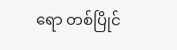ရော တစ်ပြိုင်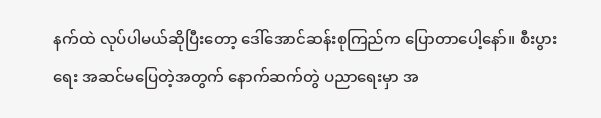နက်ထဲ လုပ်ပါမယ်ဆိုပြီးတော့ ဒေါ်အောင်ဆန်းစုကြည်က ပြောတာပေါ့နော်။ စီးပွားရေး အဆင်မပြေတဲ့အတွက် နောက်ဆက်တွဲ ပညာရေးမှာ အ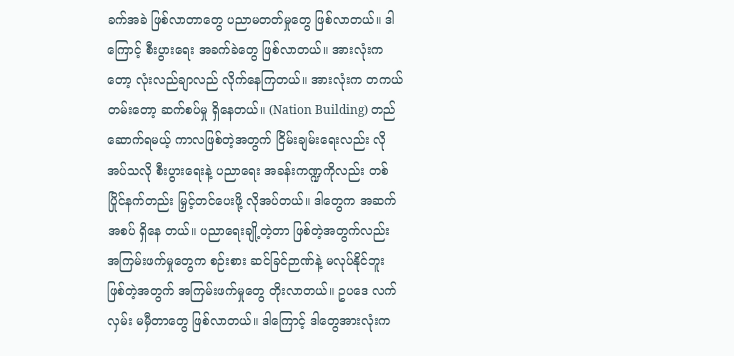ခက်အခဲ ဖြစ်လာတာတွေ ပညာမတတ်မှုတွေ ဖြစ်လာတယ်။ ဒါကြောင့် စီးပွားရေး အခက်ခဲတွေ ဖြစ်လာတယ်။ အားလုံးကတော့ လုံးလည်ချာလည် လိုက်နေကြတယ်။ အားလုံးက တကယ်တမ်းတော့ ဆက်စပ်မှု ရှိနေတယ်။ (Nation Building) တည်ဆောက်ရမယ့် ကာလဖြစ်တဲ့အတွက် ငြိမ်းချမ်းရေးလည်း လိုအပ်သလို စီးပွားရေးနဲ့ ပညာရေး အခန်းကဏ္ဍကိုလည်း တစ်ပြိုင်နက်တည်း မြှင့်တင်ပေးဖို့ လိုအပ်တယ်။ ဒါတွေက အဆက်အစပ် ရှိနေ တယ်။ ပညာရေးချို့တဲ့တာ ဖြစ်တဲ့အတွက်လည်း အကြမ်းဖက်မှုတွေက စဉ်းစား ဆင်ခြင်ဉာဏ်နဲ့ မလုပ်နိုင်ဘူး ဖြစ်တဲ့အတွက် အကြမ်းဖက်မှုတွေ တိုးလာတယ်။ ဥပဒေ လက်လှမ်း မမှီတာတွေ ဖြစ်လာတယ်။ ဒါကြောင့် ဒါတွေအားလုံးက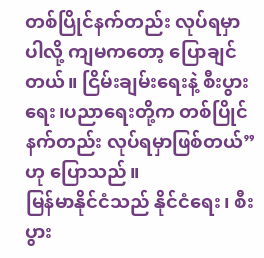တစ်ပြိုင်နက်တည်း လုပ်ရမှာပါလို့ ကျမကတော့ ပြောချင်တယ်။ ငြိမ်းချမ်းရေးနဲ့ စီးပွားရေး၊ပညာရေးတို့က တစ်ပြိုင်နက်တည်း လုပ်ရမှာဖြစ်တယ်” ဟု ပြောသည်။
မြန်မာနိုင်ငံသည် နိုင်ငံရေး၊ စီးပွား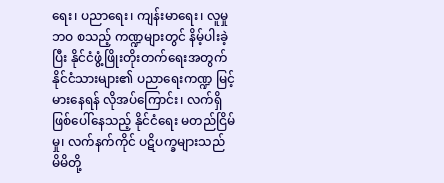ရေး၊ ပညာရေး၊ ကျန်းမာရေး၊ လူမှုဘဝ စသည့် ကဏ္ဍများတွင် နိမ့်ပါးခဲ့ပြီး နိုင်ငံဖွံ့ဖြိုးတိုးတက်ရေးအတွက် နိုင်ငံသားများ၏ ပညာရေးကဏ္ဍ မြင့်မားနေရန် လိုအပ်ကြောင်း၊ လက်ရှိ ဖြစ်ပေါ်နေသည့် နိုင်ငံရေး မတည်ငြိမ်မှု၊ လက်နက်ကိုင် ပဋိပက္ခများသည် မိမိတို့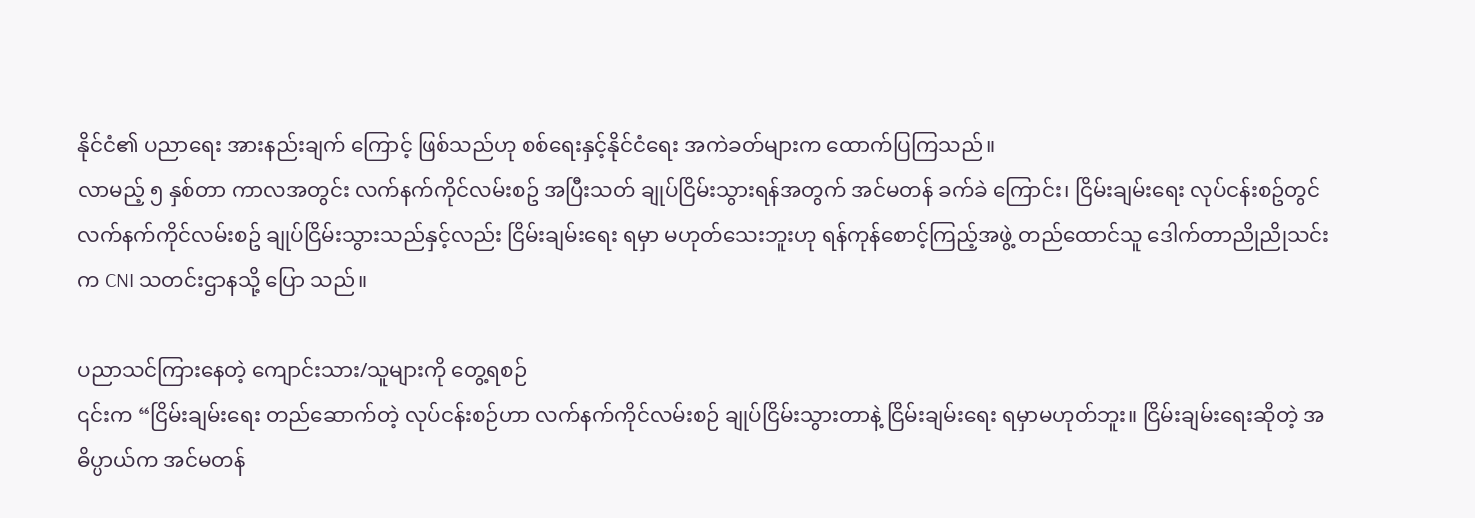နိုင်ငံ၏ ပညာရေး အားနည်းချက် ကြောင့် ဖြစ်သည်ဟု စစ်ရေးနှင့်နိုင်ငံရေး အကဲခတ်များက ထောက်ပြကြသည်။
လာမည့် ၅ နှစ်တာ ကာလအတွင်း လက်နက်ကိုင်လမ်းစဥ် အပြီးသတ် ချုပ်ငြိမ်းသွားရန်အတွက် အင်မတန် ခက်ခဲ ကြောင်း၊ ငြိမ်းချမ်းရေး လုပ်ငန်းစဥ်တွင် လက်နက်ကိုင်လမ်းစဥ် ချုပ်ငြိမ်းသွားသည်နှင့်လည်း ငြိမ်းချမ်းရေး ရမှာ မဟုတ်သေးဘူးဟု ရန်ကုန်စောင့်ကြည့်အဖွဲ့ တည်ထောင်သူ ဒေါက်တာညိုညိုသင်းက CNI သတင်းဌာနသို့ ပြော သည်။

ပညာသင်ကြားနေတဲ့ ကျောင်းသား/သူများကို တွေ့ရစဉ်
၎င်းက “ငြိမ်းချမ်းရေး တည်ဆောက်တဲ့ လုပ်ငန်းစဉ်ဟာ လက်နက်ကိုင်လမ်းစဉ် ချုပ်ငြိမ်းသွားတာနဲ့ ငြိမ်းချမ်းရေး ရမှာမဟုတ်ဘူး။ ငြိမ်းချမ်းရေးဆိုတဲ့ အဓိပ္ပာယ်က အင်မတန်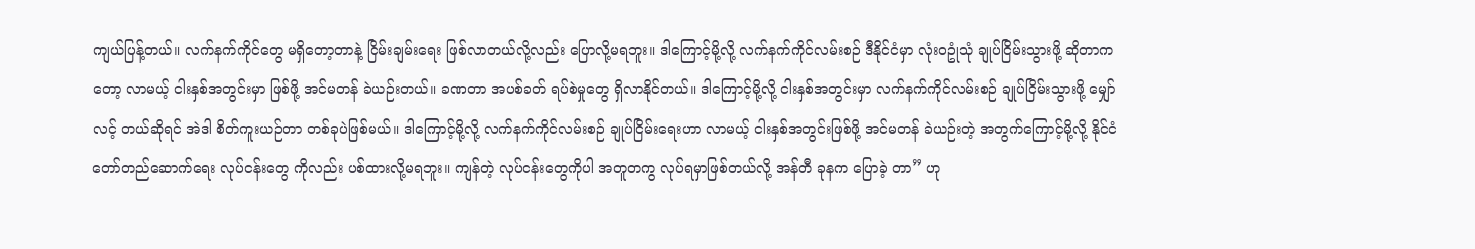ကျယ်ပြန့်တယ်။ လက်နက်ကိုင်တွေ မရှိတော့တာနဲ့ ငြိမ်းချမ်းရေး ဖြစ်လာတယ်လို့လည်း ပြောလို့မရဘူး။ ဒါကြောင့်မို့လို့ လက်နက်ကိုင်လမ်းစဉ် ဒီနိုင်ငံမှာ လုံးဝဥုံသုံ ချုပ်ငြိမ်းသွားဖို့ ဆိုတာကတော့ လာမယ့် ငါးနှစ်အတွင်းမှာ ဖြစ်ဖို့ အင်မတန် ခဲယဉ်းတယ်။ ခဏတာ အပစ်ခတ် ရပ်စဲမှုတွေ ရှိလာနိုင်တယ်။ ဒါကြောင့်မို့လို့ ငါးနှစ်အတွင်းမှာ လက်နက်ကိုင်လမ်းစဉ် ချုပ်ငြိမ်းသွားဖို့ မျှော်လင့် တယ်ဆိုရင် အဲဒါ စိတ်ကူးယဉ်တာ တစ်ခုပဲဖြစ်မယ်။ ဒါကြောင့်မို့လို့ လက်နက်ကိုင်လမ်းစဉ် ချုပ်ငြိမ်းရေးဟာ လာမယ့် ငါးနှစ်အတွင်းဖြစ်ဖို့ အင်မတန် ခဲယဉ်းတဲ့ အတွက်ကြောင့်မို့လို့ နိုင်ငံတော်တည်ဆောက်ရေး လုပ်ငန်းတွေ ကိုလည်း ပစ်ထားလို့မရဘူး။ ကျန်တဲ့ လုပ်ငန်းတွေကိုပါ အတူတကွ လုပ်ရမှာဖြစ်တယ်လို့ အန်တီ ခုနက ပြောခဲ့ တာ” ဟု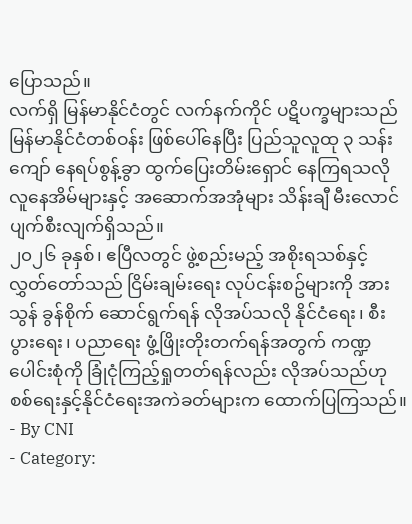ပြောသည်။
လက်ရှိ မြန်မာနိုင်ငံတွင် လက်နက်ကိုင် ပဋိပက္ခများသည် မြန်မာနိုင်ငံတစ်ဝန်း ဖြစ်ပေါ်နေပြီး ပြည်သူလူထု ၃ သန်းကျော် နေရပ်စွန့်ခွာ ထွက်ပြေးတိမ်းရှောင် နေကြရသလို လူနေအိမ်များနှင့် အဆောက်အအုံများ သိန်းချီ မီးလောင် ပျက်စီးလျက်ရှိသည်။
၂၀၂၆ ခုနှစ်၊ ဧပြီလတွင် ဖွဲ့စည်းမည့် အစိုးရသစ်နှင့် လွှတ်တော်သည် ငြိမ်းချမ်းရေး လုပ်ငန်းစဥ်များကို အားသွန် ခွန်စိုက် ဆောင်ရွက်ရန် လိုအပ်သလို နိုင်ငံရေး၊ စီးပွားရေး၊ ပညာရေး ဖွံ့ဖြိုးတိုးတက်ရန်အတွက် ကဏ္ဍပေါင်းစုံကို ခြုံငုံကြည့်ရှုတတ်ရန်လည်း လိုအပ်သည်ဟု စစ်ရေးနှင့်နိုင်ငံရေးအကဲခတ်များက ထောက်ပြကြသည်။
- By CNI
- Category: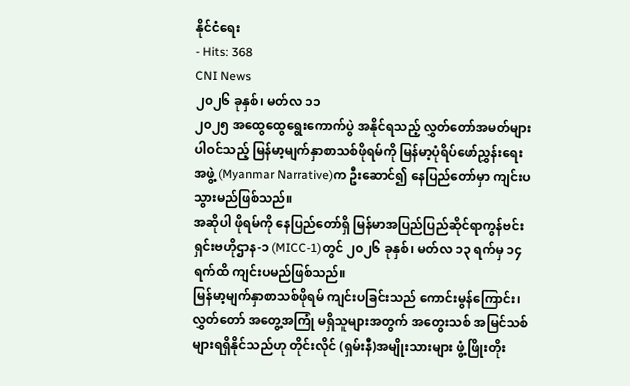နိုင်ငံရေး
- Hits: 368
CNI News
၂၀၂၆ ခုနှစ်၊ မတ်လ ၁၁
၂၀၂၅ အထွေထွေရွေးကောက်ပွဲ အနိုင်ရသည့် လွှတ်တော်အမတ်များ ပါဝင်သည့် မြန်မာ့မျက်နှာစာသစ်ဖိုရမ်ကို မြန်မာ့ပုံရိပ်ဖော်ညွှန်းရေးအဖွဲ့ (Myanmar Narrative)က ဦးဆောင်၍ နေပြည်တော်မှာ ကျင်းပသွားမည်ဖြစ်သည်။
အဆိုပါ ဖိုရမ်ကို နေပြည်တော်ရှိ မြန်မာအပြည်ပြည်ဆိုင်ရာကွန်ဗင်းရှင်းဗဟိုဌာန-၁ (MICC-1)တွင် ၂၀၂၆ ခုနှစ်၊ မတ်လ ၁၃ ရက်မှ ၁၄ ရက်ထိ ကျင်းပမည်ဖြစ်သည်။
မြန်မာ့မျက်နှာစာသစ်ဖိုရမ် ကျင်းပခြင်းသည် ကောင်းမွန်ကြောင်း၊ လွှတ်တော် အတွေ့အကြုံ မရှိသူများအတွက် အတွေးသစ် အမြင်သစ်များရရှိနိုင်သည်ဟု တိုင်းလိုင် (ရှမ်းနီ)အမျိုးသားများ ဖွံ့ဖြိုးတိုး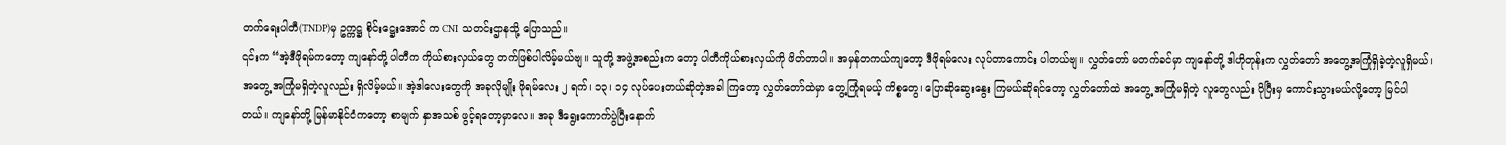တက်ရေးပါတီ(TNDP)မှ ဥက္ကဋ္ဌ စိုင်းဋ္ဌေးအောင် က CNI သတင်းဌာနသို့ ပြောသည်။
၎င်းက “အဲ့ဒီဖိုရမ်ကတော့ ကျနော်တို့ ပါတီက ကိုယ်စားလှယ်တွေ တက်ဖြစ်ပါလိမ့်မယ်ဗျ။ သူတို့ အဖွဲ့အစည်းက တော့ ပါတီကိုယ်စားလှယ်ကို ဖိတ်တာပါ။ အမှန်တကယ်ကျတော့ ဒီဖိုရမ်လေး လုပ်တာကောင်း ပါတယ်ဗျ။ လွှတ်တော် မတက်ခင်မှာ ကျနော်တို့ ဒါဟိုတုန်းက လွှတ်တော် အတွေ့အကြုံရှိခဲ့တဲ့လူရှိမယ်၊ အတွေ့ အကြုံမရှိတဲ့လူလည်း ရှိလိမ့်မယ်။ အဲ့ဒါလေးတွေကို အခုလိုမျိုး ဖိုရမ်လေး ၂ ရက်၊ ၁၃၊ ၁၄ လုပ်ပေးတယ်ဆိုတဲ့အခါ ကြတော့ လွှတ်တော်ထဲမှာ တွေ့ကြုံရမယ့် ကိစ္စတွေ၊ ပြောဆိုဆွေးနွေး ကြမယ်ဆိုရင်တော့ လွှတ်တော်ထဲ အတွေ့ အကြုံမရှိတဲ့ လူတွေလည်း ပိုပြီးမှ ကောင်းသွားမယ်လို့တော့ မြင်ပါတယ်။ ကျနော်တို့ မြန်မာနိုင်ငံကတော့ စာမျက် နှာအသစ် ဖွင့်ရတော့မှာလေ။ အခု ဒီရွေးကောက်ပွဲပြီးနောက်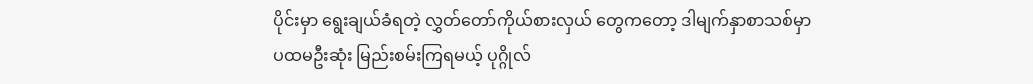ပိုင်းမှာ ရွေးချယ်ခံရတဲ့ လွှတ်တော်ကိုယ်စားလှယ် တွေကတော့ ဒါမျက်နှာစာသစ်မှာ ပထမဦးဆုံး မြည်းစမ်းကြရမယ့် ပုဂ္ဂိုလ်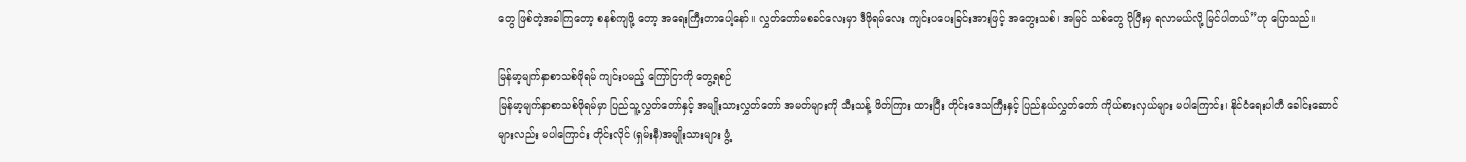တွေ ဖြစ်တဲ့အခါကြတော့ စနစ်ကျဖို့ တော့ အရေးကြီးတာပေါ့နော်။ လွှတ်တော်မစခင်လေးမှာ ဒီဖိုရမ်လေး ကျင်းပပေးခြင်းအားဖြင့် အတွေးသစ်၊ အမြင် သစ်တွေ ပိုပြီးမှ ရလာမယ်လို့ မြင်ပါတယ်”ဟု ပြောသည်။

မြန်မာ့မျက်နှာစာသစ်ဖိုရမ် ကျင်းပမည့် ကြော်ငြာကို တွေ့ရစဉ်
မြန်မာ့မျက်နှာစာသစ်ဖိုရမ်မှာ ပြည်သူ့လွှတ်တော်နှင့် အမျိုးသားလွှတ်တော် အမတ်များကို သီးသန့် ဖိတ်ကြား ထားပြီး တိုင်းဒေသကြီးနှင့် ပြည်နယ်လွှတ်တော် ကိုယ်စားလှယ်များ မပါကြောင်း၊ နိုင်ငံရေးပါတီ ခေါင်းဆောင် များလည်း မပါကြောင်း တိုင်းလိုင် (ရှမ်းနီ)အမျိုးသားများ ဖွံ့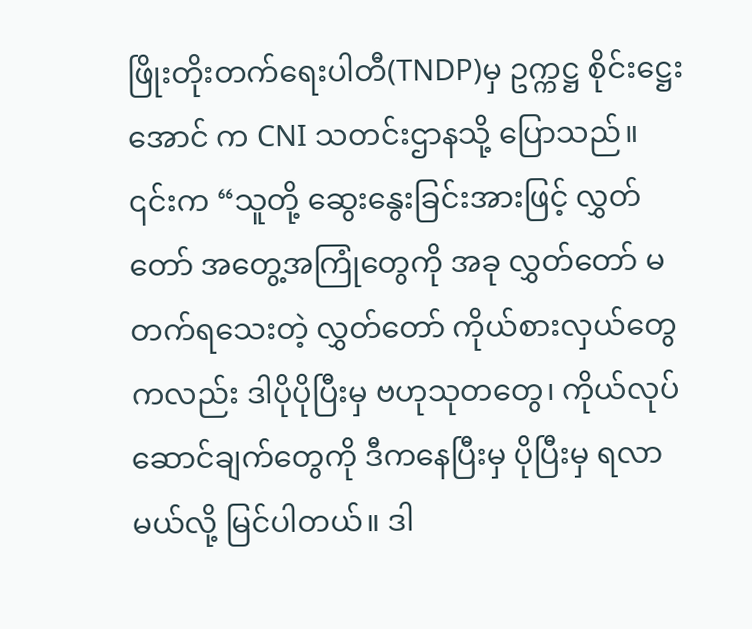ဖြိုးတိုးတက်ရေးပါတီ(TNDP)မှ ဥက္ကဋ္ဌ စိုင်းဋ္ဌေးအောင် က CNI သတင်းဌာနသို့ ပြောသည်။
၎င်းက “သူတို့ ဆွေးနွေးခြင်းအားဖြင့် လွှတ်တော် အတွေ့အကြုံတွေကို အခု လွှတ်တော် မတက်ရသေးတဲ့ လွှတ်တော် ကိုယ်စားလှယ်တွေကလည်း ဒါပိုပိုပြီးမှ ဗဟုသုတတွေ၊ ကိုယ်လုပ်ဆောင်ချက်တွေကို ဒီကနေပြီးမှ ပိုပြီးမှ ရလာမယ်လို့ မြင်ပါတယ်။ ဒါ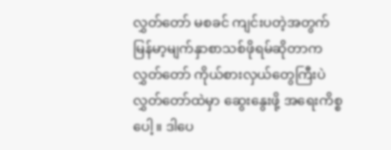လွှတ်တော် မစခင် ကျင်းပတဲ့အတွက် မြန်မာ့မျက်နှာစာသစ်ဖိုရမ်ဆိုတာက လွှတ်တော် ကိုယ်စားလှယ်တွေကြီးပဲ လွှတ်တော်ထဲမှာ ဆွေးနွေးဖို့ အရေးကိစ္စပေါ့။ ဒါပေ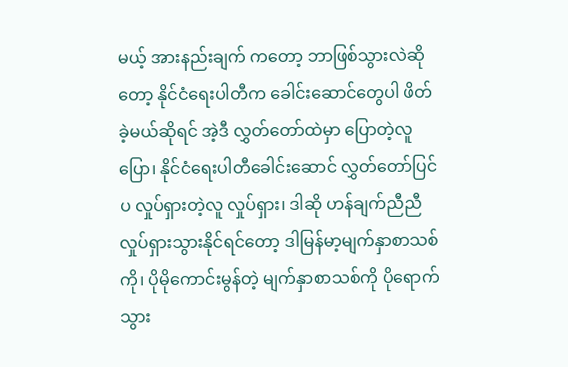မယ့် အားနည်းချက် ကတော့ ဘာဖြစ်သွားလဲဆိုတော့ နိုင်ငံရေးပါတီက ခေါင်းဆောင်တွေပါ ဖိတ်ခဲ့မယ်ဆိုရင် အဲ့ဒီ လွှတ်တော်ထဲမှာ ပြောတဲ့လူပြော၊ နိုင်ငံရေးပါတီခေါင်းဆောင် လွှတ်တော်ပြင်ပ လှုပ်ရှားတဲ့လူ လှုပ်ရှား၊ ဒါဆို ဟန်ချက်ညီညီ လှုပ်ရှားသွားနိုင်ရင်တော့ ဒါမြန်မာ့မျက်နှာစာသစ်ကို၊ ပိုမိုကောင်းမွန်တဲ့ မျက်နှာစာသစ်ကို ပိုရောက်သွား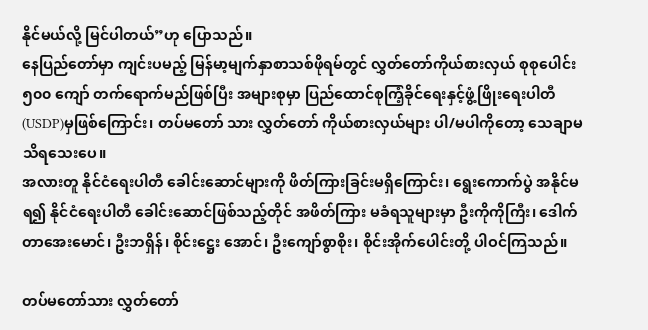နိုင်မယ်လို့ မြင်ပါတယ်”ဟု ပြောသည်။
နေပြည်တော်မှာ ကျင်းပမည့် မြန်မာ့မျက်နှာစာသစ်ဖိုရမ်တွင် လွှတ်တော်ကိုယ်စားလှယ် စုစုပေါင်း ၅၀၀ ကျော် တက်ရောက်မည်ဖြစ်ပြီး အများစုမှာ ပြည်ထောင်စုကြံ့ခိုင်ရေးနှင့်ဖွံ့ဖြိုးရေးပါတီ(USDP)မှဖြစ်ကြောင်း၊ တပ်မတော် သား လွှတ်တော် ကိုယ်စားလှယ်များ ပါ/မပါကိုတော့ သေချာမသိရသေးပေ။
အလားတူ နိုင်ငံရေးပါတီ ခေါင်းဆောင်များကို ဖိတ်ကြားခြင်းမရှိကြောင်း၊ ရွေးကောက်ပွဲ အနိုင်မရ၍ နိုင်ငံရေးပါတီ ခေါင်းဆောင်ဖြစ်သည့်တိုင် အဖိတ်ကြား မခံရသူများမှာ ဦးကိုကိုကြီး၊ ဒေါက်တာအေးမောင်၊ ဦးဘရှိန်၊ စိုင်းဋ္ဌေး အောင်၊ ဦးကျော်စွာစိုး၊ စိုင်းအိုက်ပေါင်းတို့ ပါဝင်ကြသည်။

တပ်မတော်သား လွှတ်တော်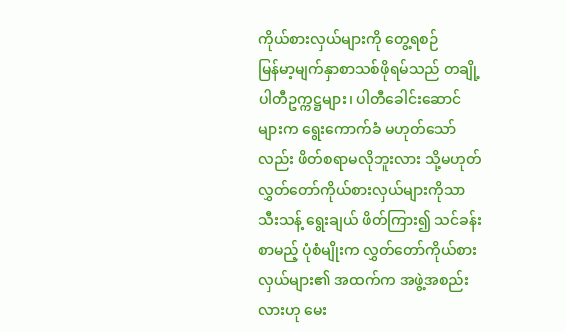ကိုယ်စားလှယ်များကို တွေ့ရစဉ်
မြန်မာ့မျက်နှာစာသစ်ဖိုရမ်သည် တချို့ပါတီဥက္ကဋ္ဌများ၊ ပါတီခေါင်းဆောင်များက ရွေးကောက်ခံ မဟုတ်သော် လည်း ဖိတ်စရာမလိုဘူးလား သို့မဟုတ် လွှတ်တော်ကိုယ်စားလှယ်များကိုသာ သီးသန့် ရွေးချယ် ဖိတ်ကြား၍ သင်ခန်းစာမည့် ပုံစံမျိုးက လွှတ်တော်ကိုယ်စားလှယ်များ၏ အထက်က အဖွဲ့အစည်းလားဟု မေး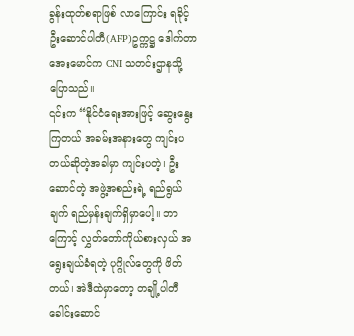ခွန်းထုတ်စရာဖြစ် လာကြောင်း ရခိုင့်ဦးဆောင်ပါတီ(AFP)ဥက္ကဋ္ဌ ဒေါက်တာအေးမောင်က CNI သတင်းဌာနသို့ ပြောသည်။
၎င်းက “နိုင်ငံရေးအားဖြင့် ဆွေးနွေးကြတယ် အခမ်းအနားတွေ ကျင်းပတယ်ဆိုတဲ့အခါမှာ ကျင်းပတဲ့၊ ဦးဆောင်တဲ့ အဖွဲ့အစည်းရဲ့ ရည်ရွယ်ချက် ရည်မှန်းချက်ရှိမှာပေါ့။ ဘာကြောင့် လွှတ်တော်ကိုယ်စားလှယ် အရွေးချယ်ခံရတဲ့ ပုဂ္ဂိုလ်တွေကို ဖိတ်တယ်၊ အဲဒီထဲမှာတော့ တချို့ပါတီ ခေါင်းဆောင်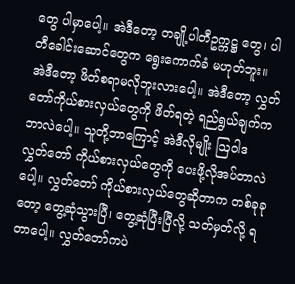တွေ ပါမှာပေါ့။ အဲဒီတော့ တချို့ပါတီဥက္ကဋ္ဌ တွေ၊ ပါတီခေါင်းဆောင်တွေက ရွေးကောက်ခံ မဟုတ်ဘူး။ အဲဒီတော့ ဖိတ်စရာမလိုဘူးလားပေါ့။ အဲဒီတော့ လွှတ်တော်ကိုယ်စားလှယ်တွေကို ဖိတ်ရတဲ့ ရည်ရွယ်ချက်က ဘာလဲပေါ့။ သူတို့ဘာကြောင့် အဲဒီလိုမျိုး ဩဝါဒ လွှတ်တော် ကိုယ်စားလှယ်တွေကို ပေးဖို့လိုအပ်တာလဲပေါ့။ လွှတ်တော် ကိုယ်စားလှယ်တွေဆိုတာက တစ်ခုခု တော့ တွေ့ဆုံသွားပြီ၊ တွေ့ဆုံပြီးပြီလို့ သတ်မှတ်လို့ ရတာပေါ့။ လွှတ်တော်ကပဲ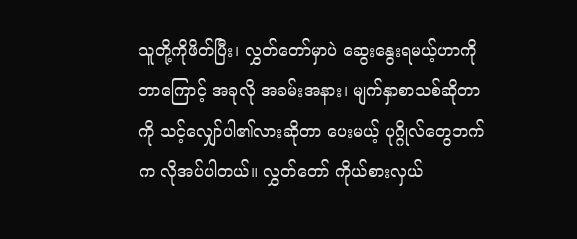သူတို့ကိုဖိတ်ပြီး၊ လွှတ်တော်မှာပဲ ဆွေးနွေးရမယ့်ဟာကို ဘာကြောင့် အခုလို အခမ်းအနား၊ မျက်နှာစာသစ်ဆိုတာကို သင့်လျှော်ပါ၏လားဆိုတာ ပေးမယ့် ပုဂ္ဂိုလ်တွေဘက်က လိုအပ်ပါတယ်။ လွှတ်တော် ကိုယ်စားလှယ်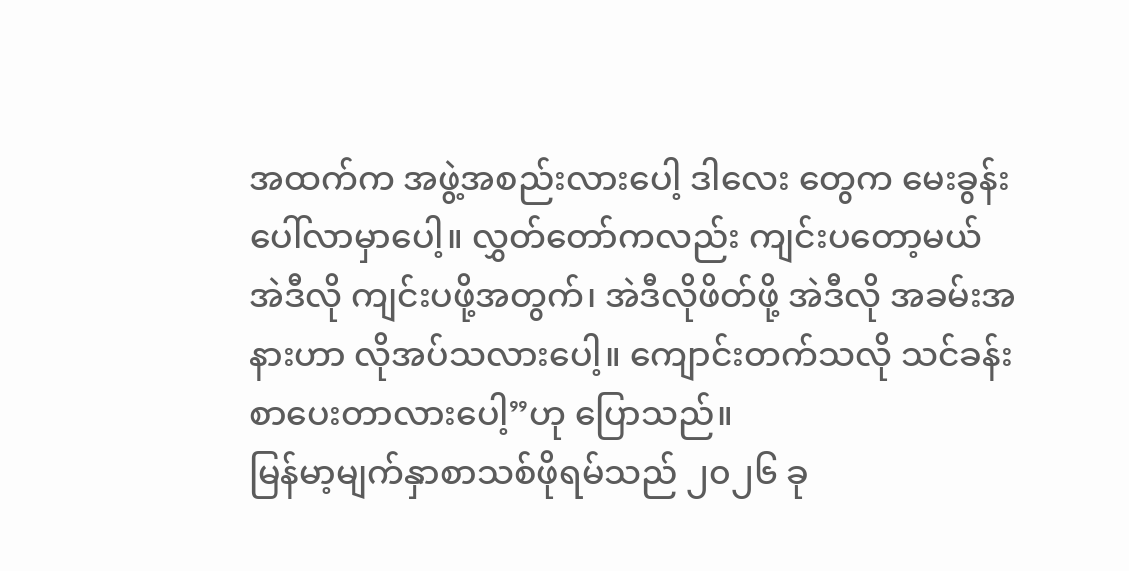အထက်က အဖွဲ့အစည်းလားပေါ့ ဒါလေး တွေက မေးခွန်းပေါ်လာမှာပေါ့။ လွှတ်တော်ကလည်း ကျင်းပတော့မယ် အဲဒီလို ကျင်းပဖို့အတွက်၊ အဲဒီလိုဖိတ်ဖို့ အဲဒီလို အခမ်းအနားဟာ လိုအပ်သလားပေါ့။ ကျောင်းတက်သလို သင်ခန်းစာပေးတာလားပေါ့”ဟု ပြောသည်။
မြန်မာ့မျက်နှာစာသစ်ဖိုရမ်သည် ၂၀၂၆ ခု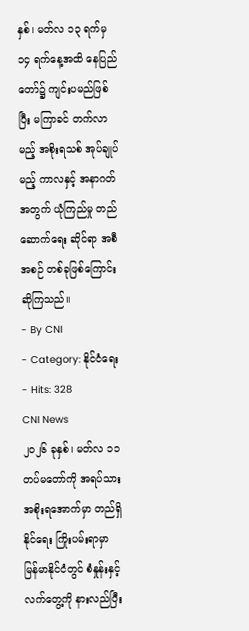နှစ်၊ မတ်လ ၁၃ ရက်မှ ၁၄ ရက်နေ့အထိ နေပြည်တော်၌ ကျင်းပမည်ဖြစ် ပြီး မကြာခင် တက်လာမည့် အစိုးရသစ် အုပ်ချုပ်မည့် ကာလနှင့် အနာဂတ်အတွက် ယုံကြည်မှု တည်ဆောက်ရေး ဆိုင်ရာ အစီအစဉ် တစ်ခုဖြစ်ကြောင်း ဆိုကြသည်။
- By CNI
- Category: နိုင်ငံရေး
- Hits: 328
CNI News
၂၀၂၆ ခုနှစ်၊ မတ်လ ၁၁
တပ်မတော်ကို အရပ်သားအစိုးရအောက်မှာ တည်ရှိနိုင်ရေး ကြိုးပမ်းရာမှာ မြန်မာနိုင်ငံတွင် စံနှုန်းနှင့် လက်တွေ့ကို နားလည်ပြီး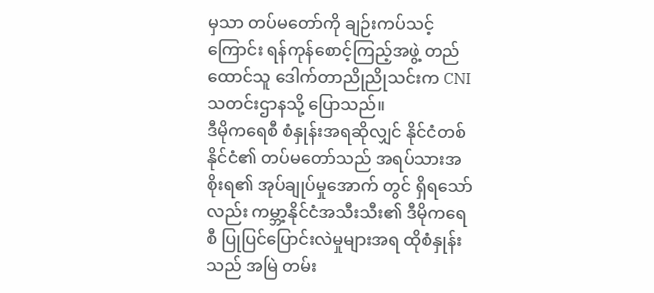မှသာ တပ်မတော်ကို ချဉ်းကပ်သင့်ကြောင်း ရန်ကုန်စောင့်ကြည့်အဖွဲ့ တည်ထောင်သူ ဒေါက်တာညိုညိုသင်းက CNI သတင်းဌာနသို့ ပြောသည်။
ဒီမိုကရေစီ စံနှုန်းအရဆိုလျှင် နိုင်ငံတစ်နိုင်ငံ၏ တပ်မတော်သည် အရပ်သားအစိုးရ၏ အုပ်ချုပ်မှုအောက် တွင် ရှိရသော်လည်း ကမ္ဘာ့နိုင်ငံအသီးသီး၏ ဒီမိုကရေစီ ပြုပြင်ပြောင်းလဲမှုများအရ ထိုစံနှုန်းသည် အမြဲ တမ်း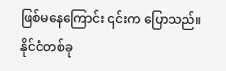ဖြစ်မနေကြောင်း ၎င်းက ပြောသည်။
နိုင်ငံတစ်ခု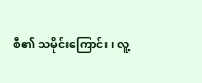စီ၏ သမိုင်းကြောင်း၊ လူ့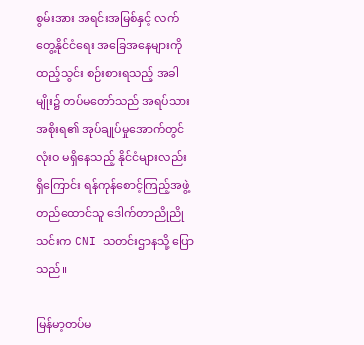စွမ်းအား အရင်းအမြစ်နှင့် လက်တွေ့နိုင်ငံရေး အခြေအနေများကို ထည့်သွင်း စဉ်းစားရသည့် အခါမျိုး၌ တပ်မတော်သည် အရပ်သားအစိုးရ၏ အုပ်ချုပ်မှုအောက်တွင် လုံးဝ မရှိနေသည့် နိုင်ငံများလည်းရှိကြောင်း ရန်ကုန်စောင့်ကြည့်အဖွဲ့တည်ထောင်သူ ဒေါက်တာညိုညိုသင်းက CNI သတင်းဌာနသို့ ပြောသည်။

မြန်မာ့တပ်မ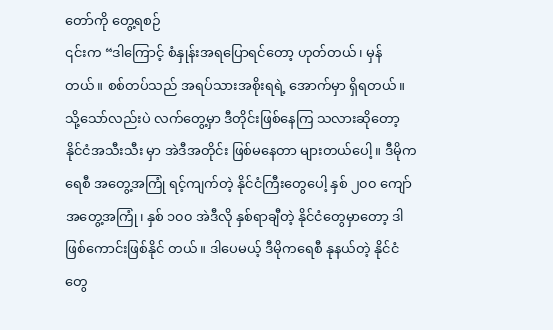တော်ကို တွေ့ရစဉ်
၎င်းက “ဒါကြောင့် စံနှုန်းအရပြောရင်တော့ ဟုတ်တယ်၊ မှန်တယ်။ စစ်တပ်သည် အရပ်သားအစိုးရရဲ့ အောက်မှာ ရှိရတယ်။ သို့သော်လည်းပဲ လက်တွေ့မှာ ဒီတိုင်းဖြစ်နေကြ သလားဆိုတော့ နိုင်ငံအသီးသီး မှာ အဲဒီအတိုင်း ဖြစ်မနေတာ များတယ်ပေါ့။ ဒီမိုကရေစီ အတွေ့အကြုံ ရင့်ကျက်တဲ့ နိုင်ငံကြီးတွေပေါ့ နှစ် ၂၀၀ ကျော် အတွေ့အကြုံ၊ နှစ် ၁၀၀ အဲဒီလို နှစ်ရာချီတဲ့ နိုင်ငံတွေမှာတော့ ဒါဖြစ်ကောင်းဖြစ်နိုင် တယ်။ ဒါပေမယ့် ဒီမိုကရေစီ နုနယ်တဲ့ နိုင်ငံတွေ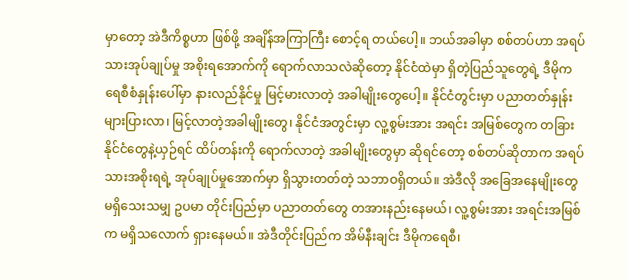မှာတော့ အဲဒီကိစ္စဟာ ဖြစ်ဖို့ အချိန်အကြာကြီး စောင့်ရ တယ်ပေါ့။ ဘယ်အခါမှာ စစ်တပ်ဟာ အရပ်သားအုပ်ချုပ်မှု အစိုးရအောက်ကို ရောက်လာသလဲဆိုတော့ နိုင်ငံထဲမှာ ရှိတဲ့ပြည်သူတွေရဲ့ ဒီမိုကရေစီစံနှုန်းပေါ်မှာ နားလည်နိုင်မှု မြင့်မားလာတဲ့ အခါမျိုးတွေပေါ့။ နိုင်ငံတွင်းမှာ ပညာတတ်နှုန်းများပြားလာ၊ မြင့်လာတဲ့အခါမျိုးတွေ၊ နိုင်ငံအတွင်းမှာ လူ့စွမ်းအား အရင်း အမြစ်တွေက တခြားနိုင်ငံတွေနဲ့ယှဉ်ရင် ထိပ်တန်းကို ရောက်လာတဲ့ အခါမျိုးတွေမှာ ဆိုရင်တော့ စစ်တပ်ဆိုတာက အရပ်သားအစိုးရရဲ့ အုပ်ချုပ်မှုအောက်မှာ ရှိသွားတတ်တဲ့ သဘာဝရှိတယ်။ အဲဒီလို အခြေအနေမျိုးတွေ မရှိသေးသမျှ ဥပမာ တိုင်းပြည်မှာ ပညာတတ်တွေ တအားနည်းနေမယ်၊ လူ့စွမ်းအား အရင်းအမြစ်က မရှိသလောက် ရှားနေမယ်။ အဲဒီတိုင်းပြည်က အိမ်နီးချင်း ဒီမိုကရေစီ၊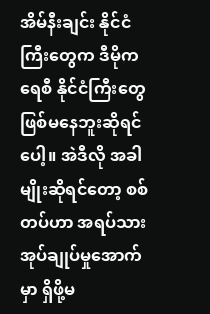အိမ်နီးချင်း နိုင်ငံ ကြီးတွေက ဒီမိုကရေစီ နိုင်ငံကြီးတွေ ဖြစ်မနေဘူးဆိုရင်ပေါ့။ အဲဒီလို အခါမျိုးဆိုရင်တော့ စစ်တပ်ဟာ အရပ်သားအုပ်ချုပ်မှုအောက်မှာ ရှိဖို့မ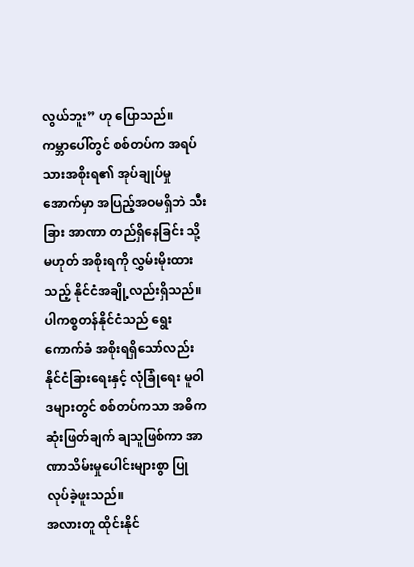လွယ်ဘူး” ဟု ပြောသည်။
ကမ္ဘာပေါ်တွင် စစ်တပ်က အရပ်သားအစိုးရ၏ အုပ်ချုပ်မှုအောက်မှာ အပြည့်အဝမရှိဘဲ သီးခြား အာဏာ တည်ရှိနေခြင်း သို့မဟုတ် အစိုးရကို လွှမ်းမိုးထားသည့် နိုင်ငံအချို့လည်းရှိသည်။
ပါကစ္စတန်နိုင်ငံသည် ရွေးကောက်ခံ အစိုးရရှိသော်လည်း နိုင်ငံခြားရေးနှင့် လုံခြုံရေး မူဝါဒများတွင် စစ်တပ်ကသာ အဓိကဆုံးဖြတ်ချက် ချသူဖြစ်ကာ အာဏာသိမ်းမှုပေါင်းများစွာ ပြုလုပ်ခဲ့ဖူးသည်။
အလားတူ ထိုင်းနိုင်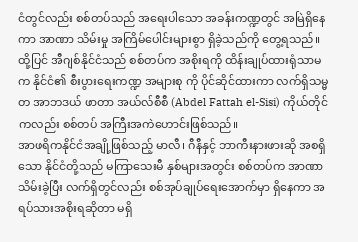ငံတွင်လည်း စစ်တပ်သည် အရေးပါသော အခန်းကဏ္ဍတွင် အမြဲရှိနေကာ အာဏာ သိမ်းမှု အကြိမ်ပေါင်းများစွာ ရှိခဲ့သည်ကို တွေ့ရသည်။
ထို့ပြင် အီဂျစ်နိုင်ငံသည် စစ်တပ်က အစိုးရကို ထိန်းချုပ်ထားရုံသာမက နိုင်ငံ၏ စီးပွားရေးကဏ္ဍ အများစု ကို ပိုင်ဆိုင်ထားကာ လက်ရှိသမ္မတ အာဘဒယ် ဖာတာ အယ်လ်စီစီ (Abdel Fattah el-Sisi) ကိုယ်တိုင် ကလည်း စစ်တပ် အကြီးအကဲဟောင်းဖြစ်သည်။
အာဖရိကနိုင်ငံအချို့ဖြစ်သည့် မာလီ၊ ဂီနီနှင့် ဘာကီးနားဖားဆို အစရှိသော နိုင်ငံတို့သည် မကြာသေးမီ နှစ်များအတွင်း စစ်တပ်က အာဏာသိမ်းခဲ့ပြီး လက်ရှိတွင်လည်း စစ်အုပ်ချုပ်ရေးအောက်မှာ ရှိနေကာ အရပ်သားအစိုးရဆိုတာ မရှိ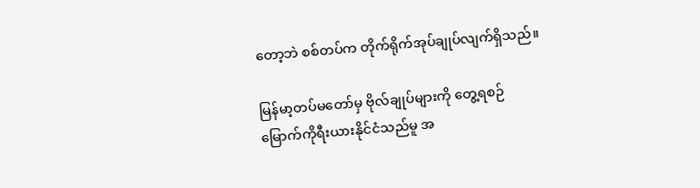တော့ဘဲ စစ်တပ်က တိုက်ရိုက်အုပ်ချုပ်လျက်ရှိသည်။

မြန်မာ့တပ်မတော်မှ ဗိုလ်ချုပ်များကို တွေ့ရစဉ်
မြောက်ကိုရီးယားနိုင်ငံသည်မူ အ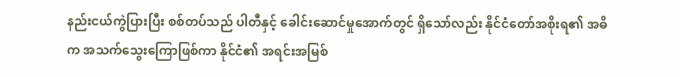နည်းငယ်ကွဲပြားပြီး စစ်တပ်သည် ပါတီနှင့် ခေါင်းဆောင်မှုအောက်တွင် ရှိသော်လည်း နိုင်ငံတော်အစိုးရ၏ အဓိက အသက်သွေးကြောဖြစ်ကာ နိုင်ငံ၏ အရင်းအမြစ်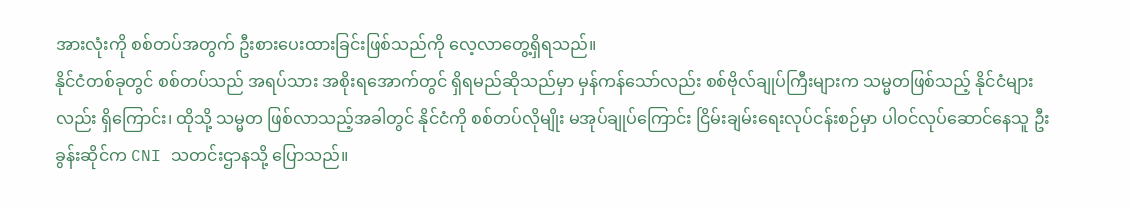အားလုံးကို စစ်တပ်အတွက် ဦးစားပေးထားခြင်းဖြစ်သည်ကို လေ့လာတွေ့ရှိရသည်။
နိုင်ငံတစ်ခုတွင် စစ်တပ်သည် အရပ်သား အစိုးရအောက်တွင် ရှိရမည်ဆိုသည်မှာ မှန်ကန်သော်လည်း စစ်ဗိုလ်ချုပ်ကြီးများက သမ္မတဖြစ်သည့် နိုင်ငံများလည်း ရှိကြောင်း၊ ထိုသို့ သမ္မတ ဖြစ်လာသည့်အခါတွင် နိုင်ငံကို စစ်တပ်လိုမျိုး မအုပ်ချုပ်ကြောင်း ငြိမ်းချမ်းရေးလုပ်ငန်းစဉ်မှာ ပါဝင်လုပ်ဆောင်နေသူ ဦးခွန်းဆိုင်က CNI သတင်းဌာနသို့ ပြောသည်။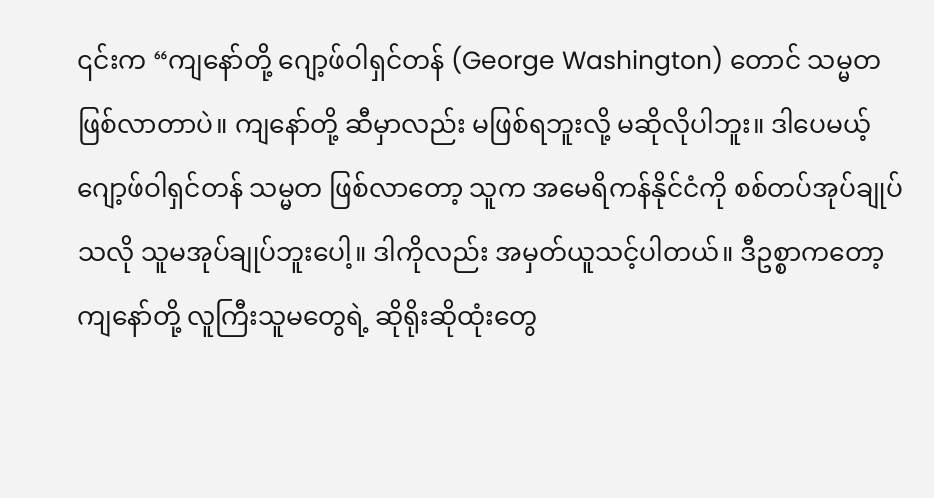၎င်းက “ကျနော်တို့ ဂျော့ဖ်ဝါရှင်တန် (George Washington) တောင် သမ္မတဖြစ်လာတာပဲ။ ကျနော်တို့ ဆီမှာလည်း မဖြစ်ရဘူးလို့ မဆိုလိုပါဘူး။ ဒါပေမယ့် ဂျော့ဖ်ဝါရှင်တန် သမ္မတ ဖြစ်လာတော့ သူက အမေရိကန်နိုင်ငံကို စစ်တပ်အုပ်ချုပ်သလို သူမအုပ်ချုပ်ဘူးပေါ့။ ဒါကိုလည်း အမှတ်ယူသင့်ပါတယ်။ ဒီဥစ္စာကတော့ ကျနော်တို့ လူကြီးသူမတွေရဲ့ ဆိုရိုးဆိုထုံးတွေ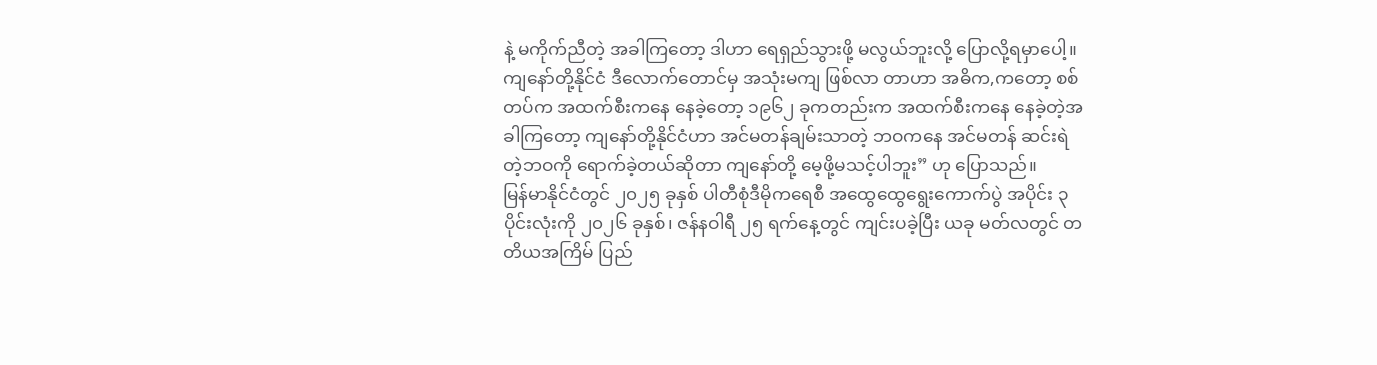နဲ့ မကိုက်ညီတဲ့ အခါကြတော့ ဒါဟာ ရေရှည်သွားဖို့ မလွယ်ဘူးလို့ ပြောလို့ရမှာပေါ့။ ကျနော်တို့နိုင်ငံ ဒီလောက်တောင်မှ အသုံးမကျ ဖြစ်လာ တာဟာ အဓိက,ကတော့ စစ်တပ်က အထက်စီးကနေ နေခဲ့တော့ ၁၉၆၂ ခုကတည်းက အထက်စီးကနေ နေခဲ့တဲ့အခါကြတော့ ကျနော်တို့နိုင်ငံဟာ အင်မတန်ချမ်းသာတဲ့ ဘဝကနေ အင်မတန် ဆင်းရဲတဲ့ဘဝကို ရောက်ခဲ့တယ်ဆိုတာ ကျနော်တို့ မေ့ဖို့မသင့်ပါဘူး” ဟု ပြောသည်။
မြန်မာနိုင်ငံတွင် ၂၀၂၅ ခုနှစ် ပါတီစုံဒီမိုကရေစီ အထွေထွေရွေးကောက်ပွဲ အပိုင်း ၃ ပိုင်းလုံးကို ၂၀၂၆ ခုနှစ်၊ ဇန်နဝါရီ ၂၅ ရက်နေ့တွင် ကျင်းပခဲ့ပြီး ယခု မတ်လတွင် တတိယအကြိမ် ပြည်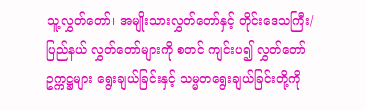သူ့လွှတ်တော်၊ အမျိုးသားလွှတ်တော်နှင့် တိုင်းဒေသကြီး/ပြည်နယ် လွှတ်တော်များကို စတင် ကျင်းပ၍ လွှတ်တော် ဥက္ကဋ္ဌများ ရွေးချယ်ခြင်းနှင့် သမ္မတရွေးချယ်ခြင်းတို့ကို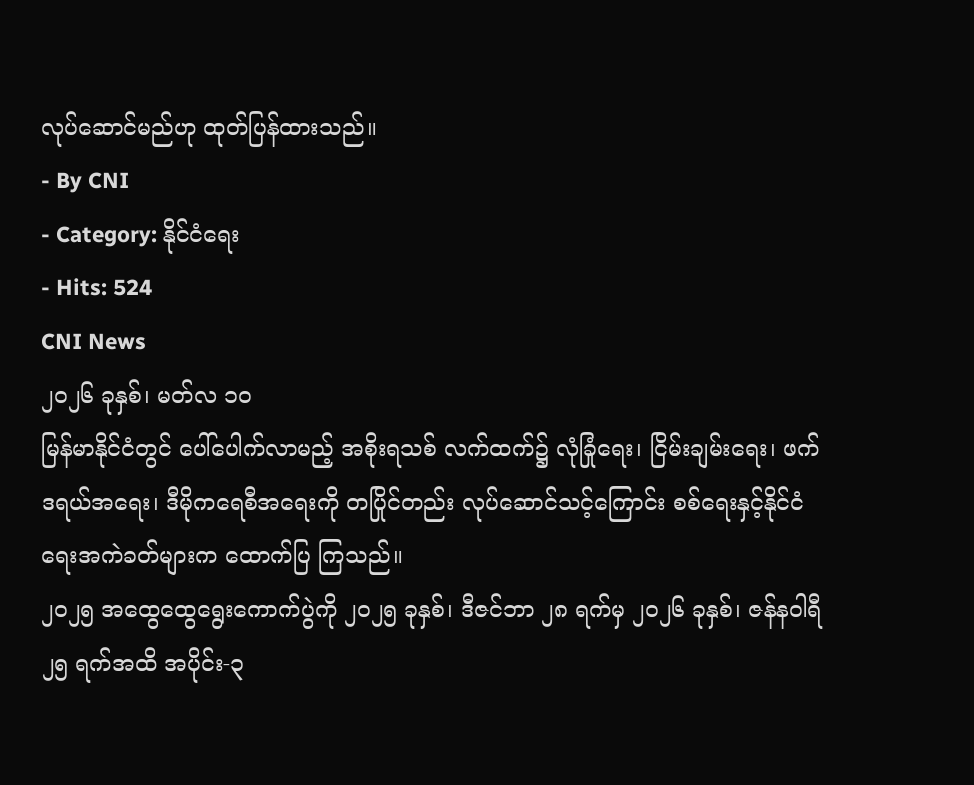လုပ်ဆောင်မည်ဟု ထုတ်ပြန်ထားသည်။
- By CNI
- Category: နိုင်ငံရေး
- Hits: 524
CNI News
၂၀၂၆ ခုနှစ်၊ မတ်လ ၁၀
မြန်မာနိုင်ငံတွင် ပေါ်ပေါက်လာမည့် အစိုးရသစ် လက်ထက်၌ လုံခြုံရေး၊ ငြိမ်းချမ်းရေး၊ ဖက်ဒရယ်အရေး၊ ဒီမိုကရေစီအရေးကို တပြိုင်တည်း လုပ်ဆောင်သင့်ကြောင်း စစ်ရေးနှင့်နိုင်ငံရေးအကဲခတ်များက ထောက်ပြ ကြသည်။
၂၀၂၅ အထွေထွေရွေးကောက်ပွဲကို ၂၀၂၅ ခုနှစ်၊ ဒီဇင်ဘာ ၂၈ ရက်မှ ၂၀၂၆ ခုနှစ်၊ ဇန်နဝါရီ ၂၅ ရက်အထိ အပိုင်း-၃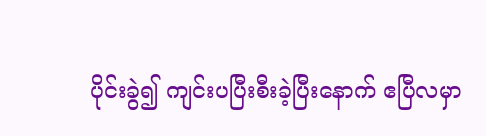ပိုင်းခွဲ၍ ကျင်းပပြီးစီးခဲ့ပြီးနောက် ဧပြီလမှာ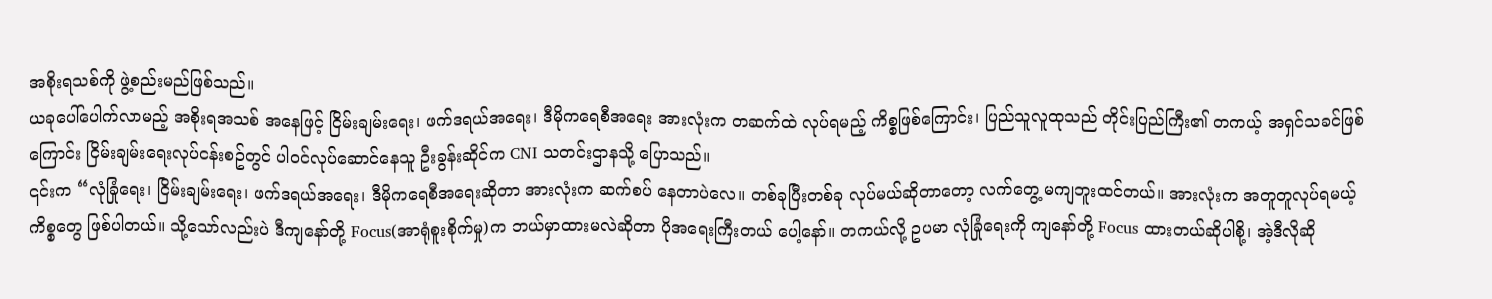အစိုးရသစ်ကို ဖွဲ့စည်းမည်ဖြစ်သည်။
ယခုပေါ်ပေါက်လာမည့် အစိုးရအသစ် အနေဖြင့် ငြိမ်းချမ်းရေး၊ ဖက်ဒရယ်အရေး၊ ဒီမိုကရေစီအရေး အားလုံးက တဆက်ထဲ လုပ်ရမည့် ကိစ္စဖြစ်ကြောင်း၊ ပြည်သူလူထုသည် တိုင်းပြည်ကြီး၏ တကယ့် အရှင်သခင်ဖြစ်ကြောင်း ငြိမ်းချမ်းရေးလုပ်ငန်းစဥ်တွင် ပါဝင်လုပ်ဆောင်နေသူ ဦးခွန်းဆိုင်က CNI သတင်းဌာနသို့ ပြောသည်။
၎င်းက “လုံခြုံရေး၊ ငြိမ်းချမ်းရေး၊ ဖက်ဒရယ်အရေး၊ ဒီမိုကရေစီအရေးဆိုတာ အားလုံးက ဆက်စပ် နေတာပဲလေ။ တစ်ခုပြီးတစ်ခု လုပ်မယ်ဆိုတာတော့ လက်တွေ့ မကျဘူးထင်တယ်။ အားလုံးက အတူတူလုပ်ရမယ့်ကိစ္စတွေ ဖြစ်ပါတယ်။ သို့သော်လည်းပဲ ဒီကျနော်တို့ Focus(အာရုံစူးစိုက်မှု)က ဘယ်မှာထားမလဲဆိုတာ ပိုအရေးကြီးတယ် ပေါ့နော်။ တကယ်လို့ ဥပမာ လုံခြုံရေးကို ကျနော်တို့ Focus ထားတယ်ဆိုပါစို့၊ အဲ့ဒီလိုဆို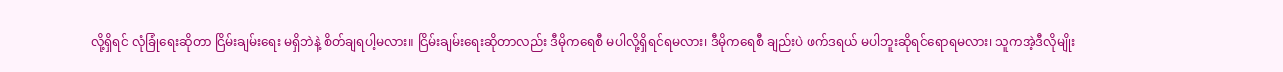လို့ရှိရင် လုံခြုံရေးဆိုတာ ငြိမ်းချမ်းရေး မရှိဘဲနဲ့ စိတ်ချရပါ့မလား။ ငြိမ်းချမ်းရေးဆိုတာလည်း ဒီမိုကရေစီ မပါလို့ရှိရင်ရမလား၊ ဒီမိုကရေစီ ချည်းပဲ ဖက်ဒရယ် မပါဘူးဆိုရင်ရောရမလား၊ သူကအဲ့ဒီလိုမျိုး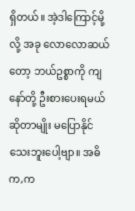ရှိတယ်။ အဲ့ဒါကြောင့်မို့လို့ အခု လောလောဆယ် တော့ ဘယ်ဥစ္စာကို ကျနော်တို့ ဦးစားပေးရမယ်ဆိုတာမျိုး မပြောနိုင်သေးဘူးပေါ့ဗျာ။ အဓိက,က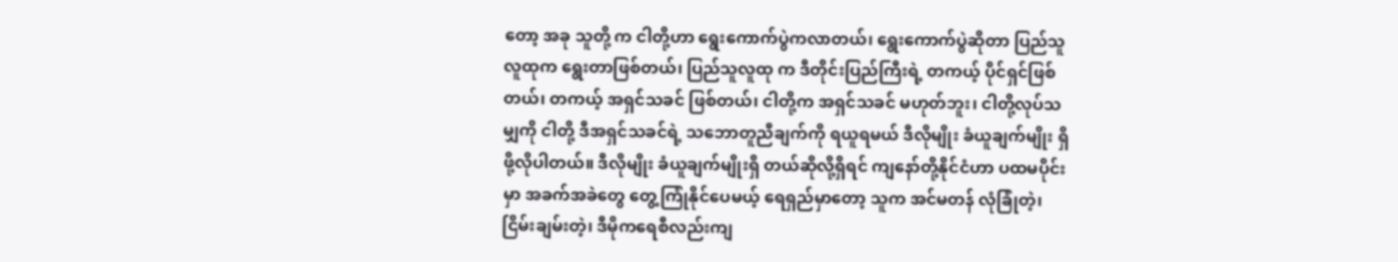တော့ အခု သူတို့ က ငါတို့ဟာ ရွေးကောက်ပွဲကလာတယ်၊ ရွေးကောက်ပွဲဆိုတာ ပြည်သူလူထုက ရွေးတာဖြစ်တယ်၊ ပြည်သူလူထု က ဒီတိုင်းပြည်ကြီးရဲ့ တကယ့် ပိုင်ရှင်ဖြစ်တယ်၊ တကယ့် အရှင်သခင် ဖြစ်တယ်၊ ငါတို့က အရှင်သခင် မဟုတ်ဘူး၊ ငါတို့လုပ်သမျှကို ငါတို့ ဒီအရှင်သခင်ရဲ့ သဘောတူညီချက်ကို ရယူရမယ် ဒီလိုမျိုး ခံယူချက်မျိုး ရှိဖို့လိုပါတယ်။ ဒီလိုမျိုး ခံယူချက်မျိုးရှိ တယ်ဆိုလို့ရှိရင် ကျနော်တို့နိုင်ငံဟာ ပထမပိုင်းမှာ အခက်အခဲတွေ တွေ့ကြုံနိုင်ပေမယ့် ရေရှည်မှာတော့ သူက အင်မတန် လုံခြုံတဲ့၊ ငြိမ်းချမ်းတဲ့၊ ဒီမိုကရေစီလည်းကျ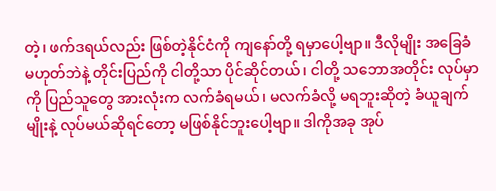တဲ့၊ ဖက်ဒရယ်လည်း ဖြစ်တဲ့နိုင်ငံကို ကျနော်တို့ ရမှာပေါ့ဗျာ။ ဒီလိုမျိုး အခြေခံ မဟုတ်ဘဲနဲ့ တိုင်းပြည်ကို ငါတို့သာ ပိုင်ဆိုင်တယ်၊ ငါတို့ သဘောအတိုင်း လုပ်မှာကို ပြည်သူတွေ အားလုံးက လက်ခံရမယ်၊ မလက်ခံလို့ မရဘူးဆိုတဲ့ ခံယူချက်မျိုးနဲ့ လုပ်မယ်ဆိုရင်တော့ မဖြစ်နိုင်ဘူးပေါ့ဗျာ။ ဒါကိုအခု အုပ်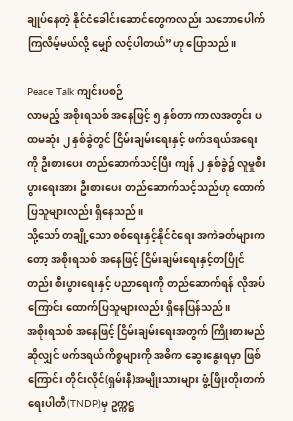ချုပ်နေတဲ့ နိုင်ငံခေါင်းဆောင်တွေကလည်း သဘောပေါက်ကြလိမ့်မယ်လို့ မျှော် လင့်ပါတယ်”ဟု ပြောသည်။

Peace Talk ကျင်းပစဉ်
လာမည့် အစိုးရသစ် အနေဖြင့် ၅ နှစ်တာ ကာလအတွင်း ပထမဆုံး ၂ နှစ်ခွဲတွင် ငြိမ်းချမ်းရေးနှင့် ဖက်ဒရယ်အရေး ကို ဦးစားပေး တည်ဆောက်သင့်ပြီး ကျန် ၂ နှစ်ခွဲ၌ လူမှုစီးပွားရေးအား ဦးစားပေး တည်ဆောက်သင့်သည်ဟု ထောက်ပြသူများလည်း ရှိနေသည်။
သို့သော် တချို့သော စစ်ရေးနှင့်နိုင်ငံရေး အကဲခတ်များကတော့ အစိုးရသစ် အနေဖြင့် ငြိမ်းချမ်းရေးနှင့်တပြိုင် တည်း စီးပွားရေးနှင့် ပညာရေးကို တည်ဆောက်ရန် လိုအပ်ကြောင်း ထောက်ပြသူများလည်း ရှိနေပြန်သည်။
အစိုးရသစ် အနေဖြင့် ငြိမ်းချမ်းရေးအတွက် ကြိုးစားမည်ဆိုလျှင် ဖက်ဒရယ်ကိစ္စများကို အဓိက ဆွေးနွေးရမှာ ဖြစ် ကြောင်း တိုင်းလိုင်(ရှမ်းနီ)အမျိုးသားများ ဖွံ့ဖြိုးတိုးတက်ရေးပါတီ(TNDP)မှ ဥက္ကဋ္ဌ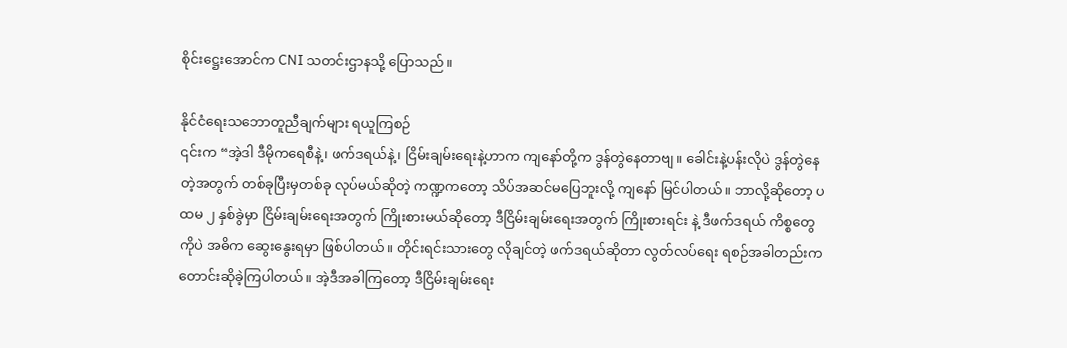စိုင်းဋ္ဌေးအောင်က CNI သတင်းဌာနသို့ ပြောသည်။

နိုင်ငံရေးသဘောတူညီချက်များ ရယူကြစဉ်
၎င်းက “အဲ့ဒါ ဒီမိုကရေစီနဲ့၊ ဖက်ဒရယ်နဲ့၊ ငြိမ်းချမ်းရေးနဲ့ဟာက ကျနော်တို့က ဒွန်တွဲနေတာဗျ။ ခေါင်းနဲ့ပန်းလိုပဲ ဒွန်တွဲနေတဲ့အတွက် တစ်ခုပြီးမှတစ်ခု လုပ်မယ်ဆိုတဲ့ ကဏ္ဍကတော့ သိပ်အဆင်မပြေဘူးလို့ ကျနော် မြင်ပါတယ်။ ဘာလို့ဆိုတော့ ပထမ ၂ နှစ်ခွဲမှာ ငြိမ်းချမ်းရေးအတွက် ကြိုးစားမယ်ဆိုတော့ ဒီငြိမ်းချမ်းရေးအတွက် ကြိုးစားရင်း နဲ့ ဒီဖက်ဒရယ် ကိစ္စတွေကိုပဲ အဓိက ဆွေးနွေးရမှာ ဖြစ်ပါတယ်။ တိုင်းရင်းသားတွေ လိုချင်တဲ့ ဖက်ဒရယ်ဆိုတာ လွတ်လပ်ရေး ရစဉ်အခါတည်းက တောင်းဆိုခဲ့ကြပါတယ်။ အဲ့ဒီအခါကြတော့ ဒီငြိမ်းချမ်းရေး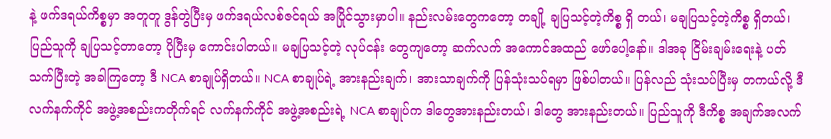နဲ့ ဖက်ဒရယ်ကိစ္စမှာ အတူတူ ဒွန်တွဲပြီးမှ ဖက်ဒရယ်လစ်ဇင်ရယ် အပြိုင်သွားမှာပါ။ နည်းလမ်းတွေကတော့ တချို့ ချပြသင့်တဲ့ကိစ္စ ရှိ တယ်၊ မချပြသင့်တဲ့ကိစ္စ ရှိတယ်၊ ပြည်သူကို ချပြသင့်တာတော့ ပိုပြီးမှ ကောင်းပါတယ်။ မချပြသင့်တဲ့ လုပ်ငန်း တွေကျတော့ ဆက်လက် အကောင်အထည် ဖော်ပေါ့နော်။ ဒါအခု ငြိမ်းချမ်းရေးနဲ့ ပတ်သက်ပြီးတဲ့ အခါကြတော့ ဒီ NCA စာချုပ်ရှိတယ်။ NCA စာချုပ်ရဲ့ အားနည်းချက်၊ အားသာချက်ကို ပြန်သုံးသပ်ရမှာ ဖြစ်ပါတယ်။ ပြန်လည် သုံးသပ်ပြီးမှ တကယ်လို့ ဒီလက်နက်ကိုင် အဖွဲ့အစည်းကတိုက်ရင် လက်နက်ကိုင် အဖွဲ့အစည်းရဲ့ NCA စာချုပ်က ဒါတွေအားနည်းတယ်၊ ဒါတွေ အားနည်းတယ်။ ပြည်သူကို ဒီကိစ္စ အချက်အလက်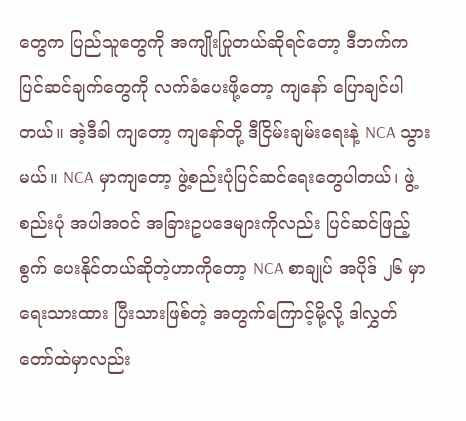တွေက ပြည်သူတွေကို အကျိုးပြုတယ်ဆိုရင်တော့ ဒီဘက်က ပြင်ဆင်ချက်တွေကို လက်ခံပေးဖို့တော့ ကျနော် ပြောချင်ပါတယ်။ အဲ့ဒီခါ ကျတော့ ကျနော်တို့ ဒီငြိမ်းချမ်းရေးနဲ့ NCA သွားမယ်။ NCA မှာကျတော့ ဖွဲ့စည်းပုံပြင်ဆင်ရေးတွေပါတယ်၊ ဖွဲ့စည်းပုံ အပါအဝင် အခြားဥပဒေများကိုလည်း ပြင်ဆင်ဖြည့်စွက် ပေးနိုင်တယ်ဆိုတဲ့ဟာကိုတော့ NCA စာချုပ် အပိုဒ် ၂၆ မှာ ရေးသားထား ပြီးသားဖြစ်တဲ့ အတွက်ကြောင့်မို့လို့ ဒါလွှတ်တော်ထဲမှာလည်း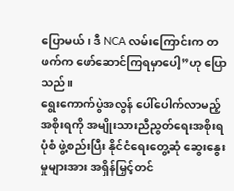ပြောမယ်၊ ဒီ NCA လမ်းကြောင်းက တဖက်က ဖော်ဆောင်ကြရမှာပေါ့”ဟု ပြောသည်။
ရွေးကောက်ပွဲအလွန် ပေါ်ပေါက်လာမည့် အစိုးရကို အမျိုးသားညီညွတ်ရေးအစိုးရပုံစံ ဖွဲ့စည်းပြီး နိုင်ငံရေးတွေ့ဆုံ ဆွေးနွေးမှုများအား အရှိန်မြှင့်တင်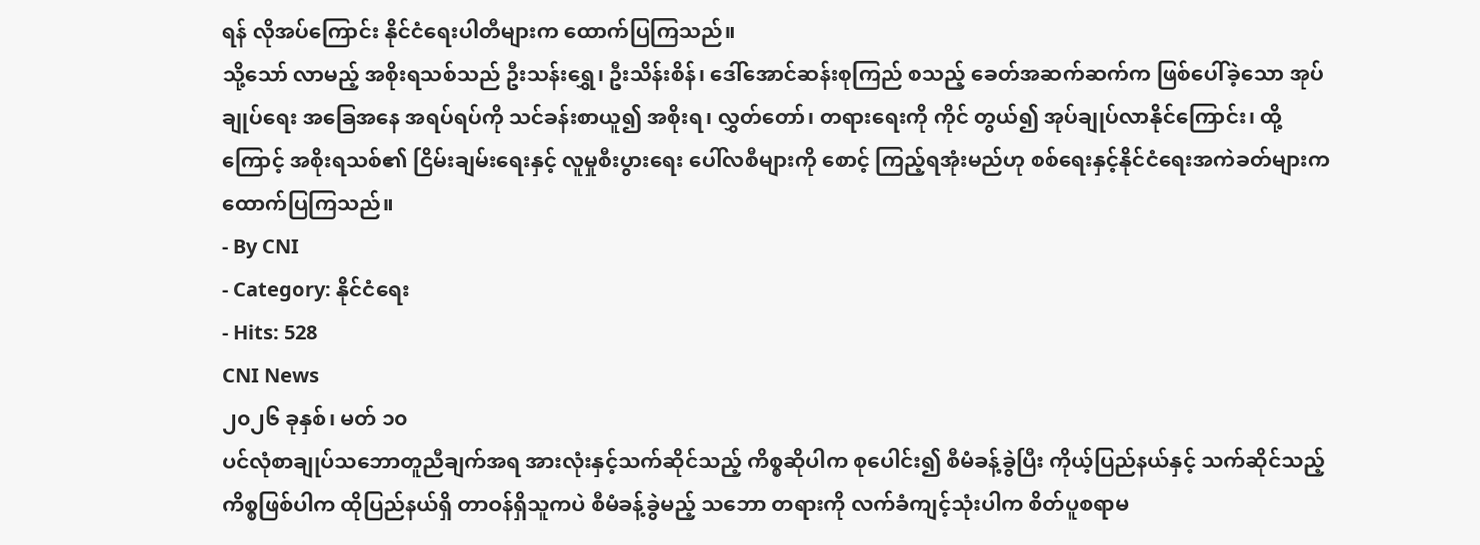ရန် လိုအပ်ကြောင်း နိုင်ငံရေးပါတီများက ထောက်ပြကြသည်။
သို့သော် လာမည့် အစိုးရသစ်သည် ဦးသန်းရွှေ၊ ဦးသိန်းစိန်၊ ဒေါ်အောင်ဆန်းစုကြည် စသည့် ခေတ်အဆက်ဆက်က ဖြစ်ပေါ်ခဲ့သော အုပ်ချုပ်ရေး အခြေအနေ အရပ်ရပ်ကို သင်ခန်းစာယူ၍ အစိုးရ၊ လွှတ်တော်၊ တရားရေးကို ကိုင် တွယ်၍ အုပ်ချုပ်လာနိုင်ကြောင်း၊ ထို့ကြောင့် အစိုးရသစ်၏ ငြိမ်းချမ်းရေးနှင့် လူမှုစီးပွားရေး ပေါ်လစီများကို စောင့် ကြည့်ရအုံးမည်ဟု စစ်ရေးနှင့်နိုင်ငံရေးအကဲခတ်များက ထောက်ပြကြသည်။
- By CNI
- Category: နိုင်ငံရေး
- Hits: 528
CNI News
၂၀၂၆ ခုနှစ်၊ မတ် ၁၀
ပင်လုံစာချုပ်သဘောတူညီချက်အရ အားလုံးနှင့်သက်ဆိုင်သည့် ကိစ္စဆိုပါက စုပေါင်း၍ စီမံခန့်ခွဲပြီး ကိုယ့်ပြည်နယ်နှင့် သက်ဆိုင်သည့် ကိစ္စဖြစ်ပါက ထိုပြည်နယ်ရှိ တာဝန်ရှိသူကပဲ စီမံခန့်ခွဲမည့် သဘော တရားကို လက်ခံကျင့်သုံးပါက စိတ်ပူစရာမ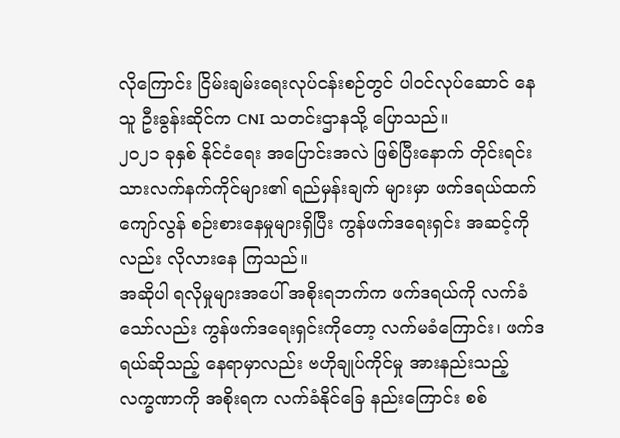လိုကြောင်း ငြိမ်းချမ်းရေးလုပ်ငန်းစဉ်တွင် ပါဝင်လုပ်ဆောင် နေသူ ဦးခွန်းဆိုင်က CNI သတင်းဌာနသို့ ပြောသည်။
၂၀၂၁ ခုနှစ် နိုင်ငံရေး အပြောင်းအလဲ ဖြစ်ပြီးနောက် တိုင်းရင်းသားလက်နက်ကိုင်များ၏ ရည်မှန်းချက် များမှာ ဖက်ဒရယ်ထက်ကျော်လွန် စဉ်းစားနေမှုများရှိပြီး ကွန်ဖက်ဒရေးရှင်း အဆင့်ကိုလည်း လိုလားနေ ကြသည်။
အဆိုပါ ရလိုမှုများအပေါ် အစိုးရဘက်က ဖက်ဒရယ်ကို လက်ခံသော်လည်း ကွန်ဖက်ဒရေးရှင်းကိုတော့ လက်မခံကြောင်း၊ ဖက်ဒရယ်ဆိုသည့် နေရာမှာလည်း ဗဟိုချုပ်ကိုင်မှု အားနည်းသည့် လက္ခဏာကို အစိုးရက လက်ခံနိုင်ခြေ နည်းကြောင်း စစ်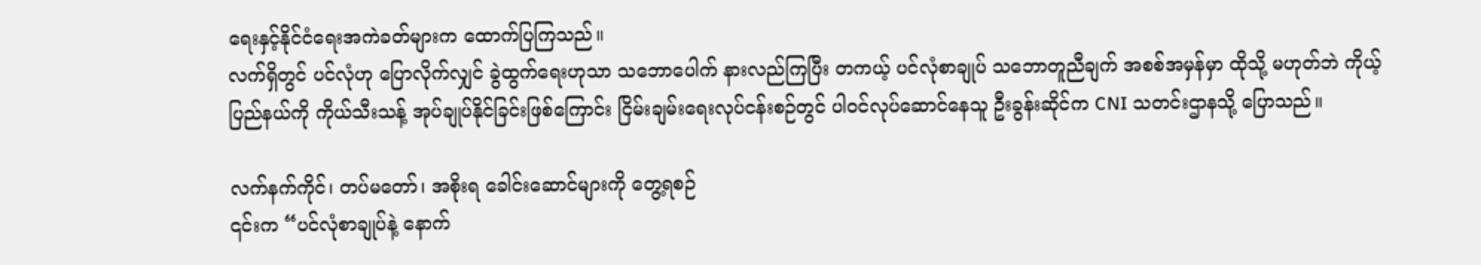ရေးနှင့်နိုင်ငံရေးအကဲခတ်များက ထောက်ပြကြသည်။
လက်ရှိတွင် ပင်လုံဟု ပြောလိုက်လျှင် ခွဲထွက်ရေးဟုသာ သဘောပေါက် နားလည်ကြပြီး တကယ့် ပင်လုံစာချုပ် သဘောတူညီချက် အစစ်အမှန်မှာ ထိုသို့ မဟုတ်ဘဲ ကိုယ့်ပြည်နယ်ကို ကိုယ်သီးသန့် အုပ်ချုပ်နိုင်ခြင်းဖြစ်ကြောင်း ငြိမ်းချမ်းရေးလုပ်ငန်းစဉ်တွင် ပါဝင်လုပ်ဆောင်နေသူ ဦးခွန်းဆိုင်က CNI သတင်းဌာနသို့ ပြောသည်။

လက်နက်ကိုင်၊ တပ်မတော်၊ အစိုးရ ခေါင်းဆောင်များကို တွေ့ရစဉ်
၎င်းက “ပင်လုံစာချုပ်နဲ့ နောက်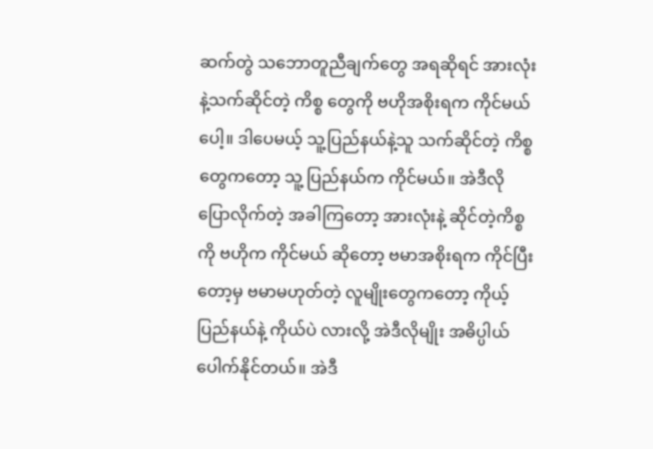ဆက်တွဲ သဘောတူညီချက်တွေ အရဆိုရင် အားလုံးနဲ့သက်ဆိုင်တဲ့ ကိစ္စ တွေကို ဗဟိုအစိုးရက ကိုင်မယ်ပေါ့။ ဒါပေမယ့် သူ့ပြည်နယ်နဲ့သူ သက်ဆိုင်တဲ့ ကိစ္စတွေကတော့ သူ့ ပြည်နယ်က ကိုင်မယ်။ အဲဒီလို ပြောလိုက်တဲ့ အခါကြတော့ အားလုံးနဲ့ ဆိုင်တဲ့ကိစ္စကို ဗဟိုက ကိုင်မယ် ဆိုတော့ ဗမာအစိုးရက ကိုင်ပြီးတော့မှ ဗမာမဟုတ်တဲ့ လူမျိုးတွေကတော့ ကိုယ့်ပြည်နယ်နဲ့ ကိုယ်ပဲ လားလို့ အဲဒီလိုမျိုး အဓိပ္ပါယ်ပေါက်နိုင်တယ်။ အဲဒီ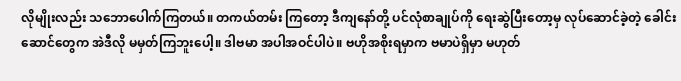လိုမျိုးလည်း သဘောပေါက်ကြတယ်။ တကယ်တမ်း ကြတော့ ဒီကျနော်တို့ ပင်လုံစာချုပ်ကို ရေးဆွဲပြီးတော့မှ လုပ်ဆောင်ခဲ့တဲ့ ခေါင်းဆောင်တွေက အဲဒီလို မမှတ်ကြဘူးပေါ့။ ဒါဗမာ အပါအဝင်ပါပဲ။ ဗဟိုအစိုးရမှာက ဗမာပဲရှိမှာ မဟုတ်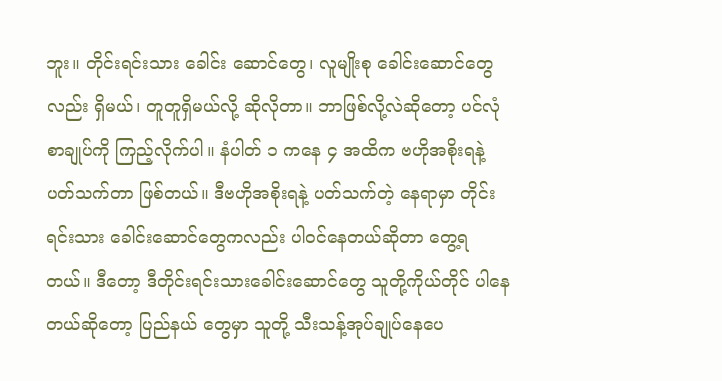ဘူး။ တိုင်းရင်းသား ခေါင်း ဆောင်တွေ၊ လူမျိုးစု ခေါင်းဆောင်တွေလည်း ရှိမယ်၊ တူတူရှိမယ်လို့ ဆိုလိုတာ။ ဘာဖြစ်လို့လဲဆိုတော့ ပင်လုံစာချုပ်ကို ကြည့်လိုက်ပါ။ နံပါတ် ၁ ကနေ ၄ အထိက ဗဟိုအစိုးရနဲ့ ပတ်သက်တာ ဖြစ်တယ်။ ဒီဗဟိုအစိုးရနဲ့ ပတ်သက်တဲ့ နေရာမှာ တိုင်းရင်းသား ခေါင်းဆောင်တွေကလည်း ပါဝင်နေတယ်ဆိုတာ တွေ့ရတယ်။ ဒီတော့ ဒီတိုင်းရင်းသားခေါင်းဆောင်တွေ သူတို့ကိုယ်တိုင် ပါနေတယ်ဆိုတော့ ပြည်နယ် တွေမှာ သူတို့ သီးသန့်အုပ်ချုပ်နေပေ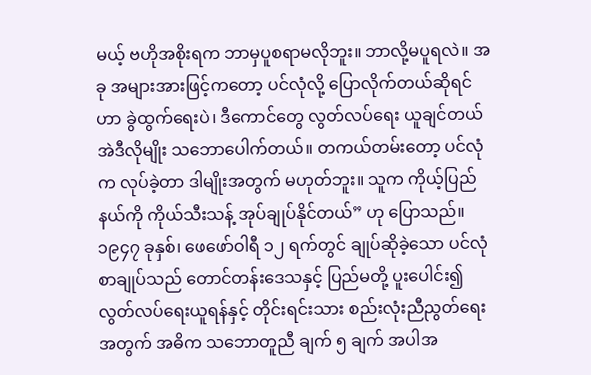မယ့် ဗဟိုအစိုးရက ဘာမှပူစရာမလိုဘူး။ ဘာလို့မပူရလဲ။ အခု အများအားဖြင့်ကတော့ ပင်လုံလို့ ပြောလိုက်တယ်ဆိုရင် ဟာ ခွဲထွက်ရေးပဲ၊ ဒီကောင်တွေ လွတ်လပ်ရေး ယူချင်တယ် အဲဒီလိုမျိုး သဘောပေါက်တယ်။ တကယ်တမ်းတော့ ပင်လုံက လုပ်ခဲ့တာ ဒါမျိုးအတွက် မဟုတ်ဘူး။ သူက ကိုယ့်ပြည်နယ်ကို ကိုယ်သီးသန့် အုပ်ချုပ်နိုင်တယ်” ဟု ပြောသည်။
၁၉၄၇ ခုနှစ်၊ ဖေဖော်ဝါရီ ၁၂ ရက်တွင် ချုပ်ဆိုခဲ့သော ပင်လုံစာချုပ်သည် တောင်တန်းဒေသနှင့် ပြည်မတို့ ပူးပေါင်း၍ လွတ်လပ်ရေးယူရန်နှင့် တိုင်းရင်းသား စည်းလုံးညီညွတ်ရေးအတွက် အဓိက သဘောတူညီ ချက် ၅ ချက် အပါအ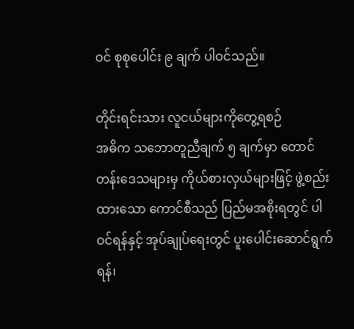ဝင် စုစုပေါင်း ၉ ချက် ပါဝင်သည်။

တိုင်းရင်းသား လူငယ်များကိုတွေ့ရစဉ်
အဓိက သဘောတူညီချက် ၅ ချက်မှာ တောင်တန်းဒေသများမှ ကိုယ်စားလှယ်များဖြင့် ဖွဲ့စည်းထားသော ကောင်စီသည် ပြည်မအစိုးရတွင် ပါဝင်ရန်နှင့် အုပ်ချုပ်ရေးတွင် ပူးပေါင်းဆောင်ရွက်ရန်၊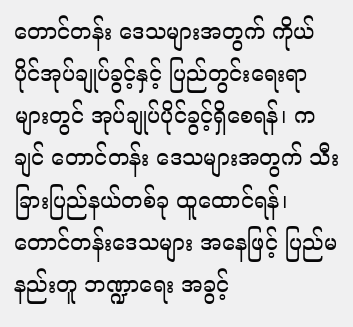တောင်တန်း ဒေသများအတွက် ကိုယ်ပိုင်အုပ်ချုပ်ခွင့်နှင့် ပြည်တွင်းရေးရာများတွင် အုပ်ချုပ်ပိုင်ခွင့်ရှိစေရန်၊ ကချင် တောင်တန်း ဒေသများအတွက် သီးခြားပြည်နယ်တစ်ခု ထူထောင်ရန်၊ တောင်တန်းဒေသများ အနေဖြင့် ပြည်မနည်းတူ ဘဏ္ဍာရေး အခွင့်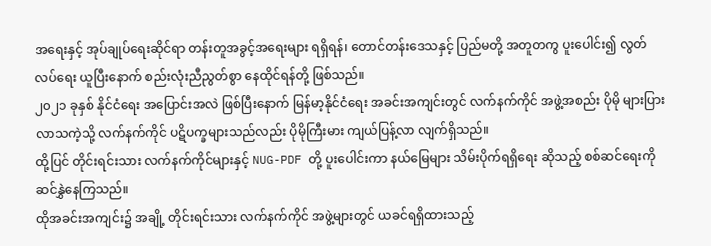အရေးနှင့် အုပ်ချုပ်ရေးဆိုင်ရာ တန်းတူအခွင့်အရေးများ ရရှိရန်၊ တောင်တန်းဒေသနှင့် ပြည်မတို့ အတူတကွ ပူးပေါင်း၍ လွတ်လပ်ရေး ယူပြီးနောက် စည်းလုံးညီညွတ်စွာ နေထိုင်ရန်တို့ ဖြစ်သည်။
၂၀၂၁ ခုနှစ် နိုင်ငံရေး အပြောင်းအလဲ ဖြစ်ပြီးနောက် မြန်မာ့နိုင်ငံရေး အခင်းအကျင်းတွင် လက်နက်ကိုင် အဖွဲ့အစည်း ပိုမို များပြားလာသကဲ့သို့ လက်နက်ကိုင် ပဋိပက္ခများသည်လည်း ပိုမိုကြီးမား ကျယ်ပြန့်လာ လျက်ရှိသည်။
ထို့ပြင် တိုင်းရင်းသား လက်နက်ကိုင်များနှင့် NUG-PDF တို့ ပူးပေါင်းကာ နယ်မြေများ သိမ်းပိုက်ရရှိရေး ဆိုသည့် စစ်ဆင်ရေးကို ဆင်နွှဲနေကြသည်။
ထိုအခင်းအကျင်း၌ အချို့ တိုင်းရင်းသား လက်နက်ကိုင် အဖွဲ့များတွင် ယခင်ရရှိထားသည့်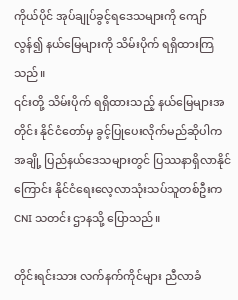ကိုယ်ပိုင် အုပ်ချုပ်ခွင့်ရဒေသများကို ကျော်လွန်၍ နယ်မြေများကို သိမ်းပိုက် ရရှိထားကြသည်။
၎င်းတို့ သိမ်းပိုက် ရရှိထားသည့် နယ်မြေများအတိုင်း နိုင်ငံတော်မှ ခွင့်ပြုပေးလိုက်မည်ဆိုပါက အချို့ ပြည်နယ်ဒေသများတွင် ပြဿနာရှိလာနိုင်ကြောင်း နိုင်ငံရေးလေ့လာသုံးသပ်သူတစ်ဦးက CNI သတင်း ဌာနသို့ ပြောသည်။

တိုင်းရင်းသား လက်နက်ကိုင်များ ညီလာခံ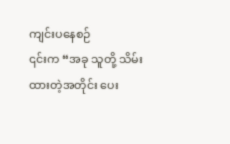ကျင်းပနေစဉ်
၎င်းက “အခု သူတို့ သိမ်းထားတဲ့အတိုင်း ပေး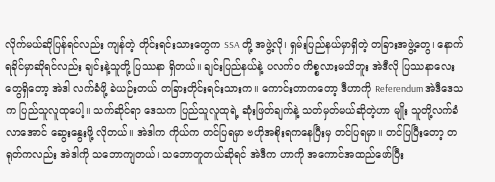လိုက်မယ်ဆိုပြန်ရင်လည်း ကျန်တဲ့ တိုင်းရင်းသားတွေက SSA တို့ အဖွဲ့လို၊ ရှမ်းပြည်နယ်မှာရှိတဲ့ တခြားအဖွဲ့တွေ၊ နောက် ရခိုင်မှာဆိုရင်လည်း ချင်းနဲ့သူတို့ ပြဿနာ ရှိတယ်။ ချင်းပြည်နယ်နဲ့ ပလက်ဝ ကိစ္စလားမသိဘူး အဲဒီလို ပြဿနာလေးတွေရှိတော့ အဲဒါ လက်ခံဖို့ ခဲယဉ်းတယ် တခြားတိုင်းရင်းသားက။ ကောင်းတာကတော့ ဒီဟာကို Referendum အဲဒီဒေသ က ပြည်သူလူထုပေါ့။ သက်ဆိုင်ရာ ဒေသက ပြည်သူလူထုရဲ့ ဆုံးဖြတ်ချက်နဲ့ သတ်မှတ်မယ်ဆိုတဲ့ဟာ မျိုး သူတို့လက်ခံလာအောင် ဆွေးနွေးဖို့ လိုတယ်။ အဲဒါက ကိုယ်က တင်ပြရမှာ ဗဟိုအစိုးရကနေပြီးမှ တင်ပြရမှာ။ တင်ပြပြီးတော့ တရုတ်ကလည်း အဲဒါကို သဘောကျတယ်၊ သဘောတူတယ်ဆိုရင် အဲဒီက ဟာကို အကောင်အထည်ဖော်ပြီး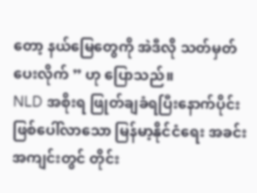တော့ နယ်မြေတွေကို အဲဒီလို သတ်မှတ်ပေးလိုက် ” ဟု ပြောသည်။
NLD အစိုးရ ဖြုတ်ချခံရပြီးနောက်ပိုင်း ဖြစ်ပေါ်လာသော မြန်မာ့နိုင်ငံရေး အခင်းအကျင်းတွင် တိုင်း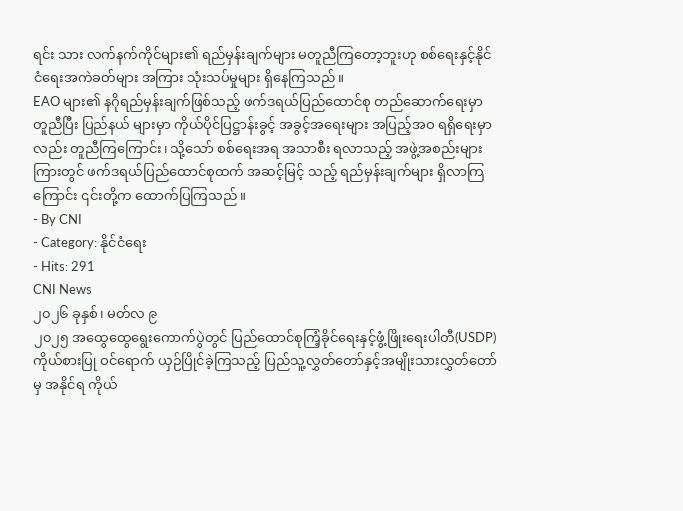ရင်း သား လက်နက်ကိုင်များ၏ ရည်မှန်းချက်များ မတူညီကြတော့ဘူးဟု စစ်ရေးနှင့်နိုင်ငံရေးအကဲခတ်များ အကြား သုံးသပ်မှုများ ရှိနေကြသည်။
EAO များ၏ နဂိုရည်မှန်းချက်ဖြစ်သည့် ဖက်ဒရယ်ပြည်ထောင်စု တည်ဆောက်ရေးမှာ တူညီပြီး ပြည်နယ် များမှာ ကိုယ်ပိုင်ပြဋ္ဌာန်းခွင့် အခွင့်အရေးများ အပြည့်အဝ ရရှိရေးမှာလည်း တူညီကြကြောင်း၊ သို့သော် စစ်ရေးအရ အသာစီး ရလာသည့် အဖွဲ့အစည်းများကြားတွင် ဖက်ဒရယ်ပြည်ထောင်စုထက် အဆင့်မြင့် သည့် ရည်မှန်းချက်များ ရှိလာကြကြောင်း ၎င်းတို့က ထောက်ပြကြသည်။
- By CNI
- Category: နိုင်ငံရေး
- Hits: 291
CNI News
၂၀၂၆ ခုနှစ်၊ မတ်လ ၉
၂၀၂၅ အထွေထွေရွေးကောက်ပွဲတွင် ပြည်ထောင်စုကြံ့ခိုင်ရေးနှင့်ဖွံ့ဖြိုးရေးပါတီ(USDP)ကိုယ်စားပြု ဝင်ရောက် ယှဉ်ပြိုင်ခဲ့ကြသည့် ပြည်သူ့လွှတ်တော်နှင့်အမျိုးသားလွှတ်တော်မှ အနိုင်ရ ကိုယ်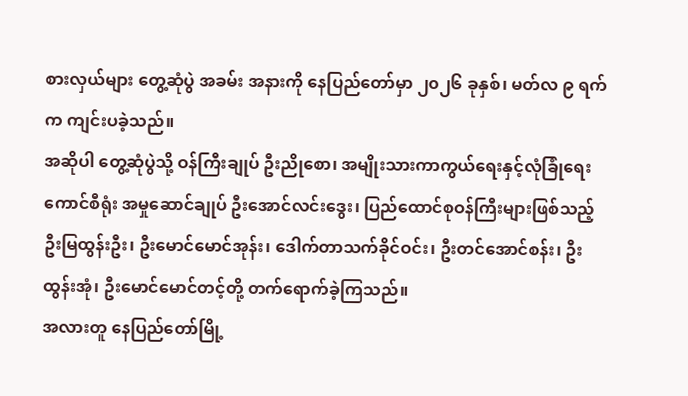စားလှယ်များ တွေ့ဆုံပွဲ အခမ်း အနားကို နေပြည်တော်မှာ ၂၀၂၆ ခုနှစ်၊ မတ်လ ၉ ရက်က ကျင်းပခဲ့သည်။
အဆိုပါ တွေ့ဆုံပွဲသို့ ဝန်ကြီးချုပ် ဦးညိုစော၊ အမျိုးသားကာကွယ်ရေးနှင့်လုံခြုံရေးကောင်စီရုံး အမှုဆောင်ချုပ် ဦးအောင်လင်းဒွေး၊ ပြည်ထောင်စုဝန်ကြီးများဖြစ်သည့် ဦးမြထွန်းဦး၊ ဦးမောင်မောင်အုန်း၊ ဒေါက်တာသက်ခိုင်ဝင်း၊ ဦးတင်အောင်စန်း၊ ဦးထွန်းအုံ၊ ဦးမောင်မောင်တင့်တို့ တက်ရောက်ခဲ့ကြသည်။
အလားတူ နေပြည်တော်မြို့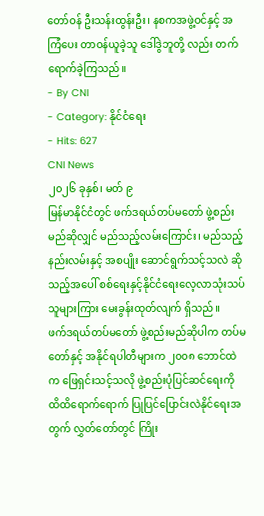တော်ဝန် ဦးသန်းထွန်းဦး၊ နစကအဖွဲ့ဝင်နှင့် အကြံပေး တာဝန်ယူခဲ့သူ ဒေါ်ဒွဲဘူတို့ လည်း တက်ရောက်ခဲ့ကြသည်။
- By CNI
- Category: နိုင်ငံရေး
- Hits: 627
CNI News
၂၀၂၆ ခုနှစ်၊ မတ် ၉
မြန်မာနိုင်ငံတွင် ဖက်ဒရယ်တပ်မတော် ဖွဲ့စည်းမည်ဆိုလျှင် မည်သည့်လမ်းကြောင်း၊ မည်သည့်နည်းလမ်းနှင့် အစပျိုး ဆောင်ရွက်သင့်သလဲ ဆိုသည့်အပေါ် စစ်ရေးနှင့်နိုင်ငံရေးလေ့လာသုံးသပ်သူများကြား မေးခွန်းထုတ်လျက် ရှိသည်။
ဖက်ဒရယ်တပ်မတော် ဖွဲ့စည်းမည်ဆိုပါက တပ်မတော်နှင့် အနိုင်ရပါတီများက ၂၀၀၈ ဘောင်ထဲက ဖြေရှင်းသင့်သလို ဖွဲ့စည်းပုံပြင်ဆင်ရေးကို ထိထိရောက်ရောက် ပြုပြင်ပြောင်းလဲနိုင်ရေးအတွက် လွှတ်တော်တွင် ကြိုး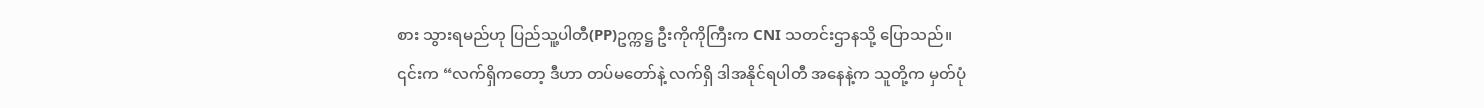စား သွားရမည်ဟု ပြည်သူ့ပါတီ(PP)ဥက္ကဋ္ဌ ဦးကိုကိုကြီးက CNI သတင်းဌာနသို့ ပြောသည်။
၎င်းက “လက်ရှိကတော့ ဒီဟာ တပ်မတော်နဲ့ လက်ရှိ ဒါအနိုင်ရပါတီ အနေနဲ့က သူတို့က မှတ်ပုံ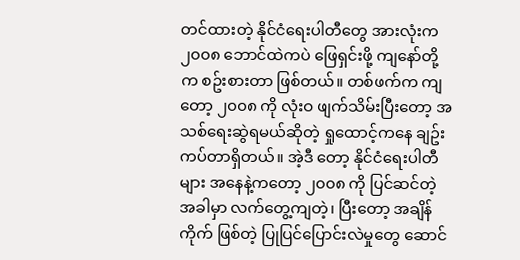တင်ထားတဲ့ နိုင်ငံရေးပါတီတွေ အားလုံးက ၂၀၀၈ ဘောင်ထဲကပဲ ဖြေရှင်းဖို့ ကျနော်တို့က စဥ်းစားတာ ဖြစ်တယ်။ တစ်ဖက်က ကျတော့ ၂၀၀၈ ကို လုံးဝ ဖျက်သိမ်းပြီးတော့ အသစ်ရေးဆွဲရမယ်ဆိုတဲ့ ရှုထောင့်ကနေ ချဥ်းကပ်တာရှိတယ်။ အဲ့ဒီ တော့ နိုင်ငံရေးပါတီများ အနေနဲ့ကတော့ ၂၀၀၈ ကို ပြင်ဆင်တဲ့အခါမှာ လက်တွေ့ကျတဲ့၊ ပြီးတော့ အချိန်ကိုက် ဖြစ်တဲ့ ပြုပြင်ပြောင်းလဲမှုတွေ ဆောင်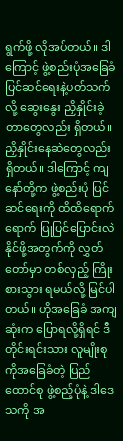ရွက်ဖို့ လိုအပ်တယ်။ ဒါကြောင့် ဖွဲ့စည်းပုံအခြေခံ ပြင်ဆင်ရေးနဲ့ပတ်သက်လို့ ဆွေးနွေး ညှိနှိုင်းခဲ့တာတွေလည်း ရှိတယ်။ ညှိနှိုင်းနေဆဲတွေလည်း ရှိတယ်။ ဒါကြောင့် ကျနော်တို့က ဖွဲ့စည်းပုံ ပြင်ဆင်ရေးကို ထိထိရောက်ရောက် ပြုပြင်ပြောင်းလဲ နိုင်ဖို့အတွက်ကို လွှတ်တော်မှာ တစ်လှည့် ကြိုးစားသွား ရမယ်လို့ မြင်ပါတယ်။ ဟိုအခြေခံ အကျဆုံးက ပြောရလို့ရှိရင် ဒီတိုင်းရင်းသား လူမျိုးစုကိုအခြေခံတဲ့ ပြည်ထောင်စု ဖွဲ့စည့်ပုံနဲ့ ဒါဒေသကို အ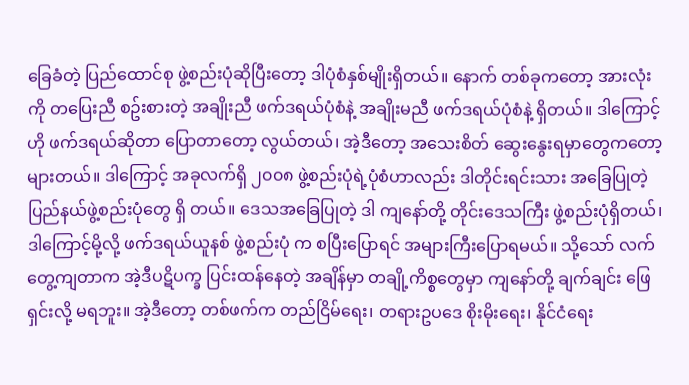ခြေခံတဲ့ ပြည်ထောင်စု ဖွဲ့စည်းပုံဆိုပြီးတော့ ဒါပုံစံနှစ်မျိုးရှိတယ်။ နောက် တစ်ခုကတော့ အားလုံးကို တပြေးညီ စဥ်းစားတဲ့ အချိုးညီ ဖက်ဒရယ်ပုံစံနဲ့ အချိုးမညီ ဖက်ဒရယ်ပုံစံနဲ့ ရှိတယ်။ ဒါကြောင့် ဟို ဖက်ဒရယ်ဆိုတာ ပြောတာတော့ လွယ်တယ်၊ အဲ့ဒီတော့ အသေးစိတ် ဆွေးနွေးရမှာတွေကတော့ များတယ်။ ဒါကြောင့် အခုလက်ရှိ ၂၀၀၈ ဖွဲ့စည်းပုံရဲ့ပုံစံဟာလည်း ဒါတိုင်းရင်းသား အခြေပြုတဲ့ ပြည်နယ်ဖွဲ့စည်းပုံတွေ ရှိ တယ်။ ဒေသအခြေပြုတဲ့ ဒါ ကျနော်တို့ တိုင်းဒေသကြီး ဖွဲ့စည်းပုံရှိတယ်၊ ဒါကြောင့်မို့လို့ ဖက်ဒရယ်ယူနစ် ဖွဲ့စည်းပုံ က စပြီးပြောရင် အများကြီးပြောရမယ်။ သို့သော် လက်တွေ့ကျတာက အဲ့ဒီပဋိပက္ခ ပြင်းထန်နေတဲ့ အချိန်မှာ တချို့ကိစ္စတွေမှာ ကျနော်တို့ ချက်ချင်း ဖြေရှင်းလို့ မရဘူး။ အဲ့ဒီတော့ တစ်ဖက်က တည်ငြိမ်ရေး၊ တရားဥပဒေ စိုးမိုးရေး၊ နိုင်ငံရေး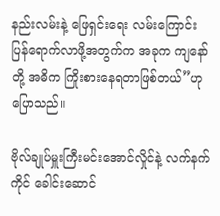နည်းလမ်းနဲ့ ဖြေရှင်းရေး လမ်းကြောင်း ပြန်ရောက်လာဖို့အတွက်က အခုက ကျနော်တို့ အဓိက ကြိုးစားနေရတာဖြစ်တယ်”ဟု ပြောသည်။

ဗိုလ်ချုပ်မှူးကြီးမင်းအောင်လှိုင်နဲ့ လက်နက်ကိုင် ခေါင်းဆောင်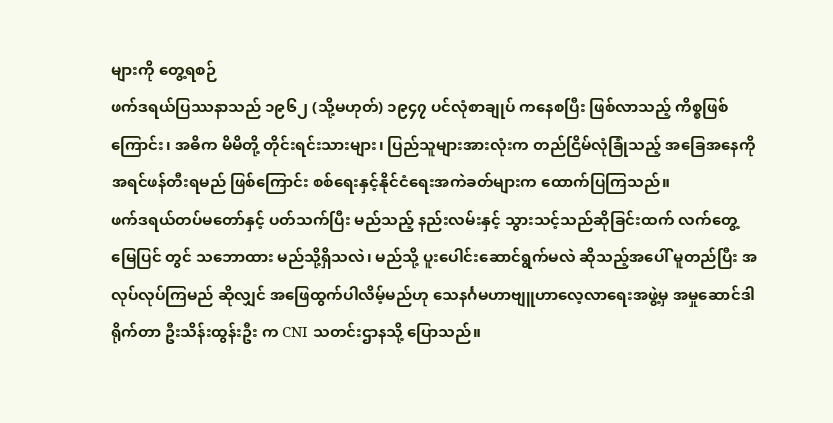များကို တွေ့ရစဉ်
ဖက်ဒရယ်ပြဿနာသည် ၁၉၆၂ (သို့မဟုတ်) ၁၉၄၇ ပင်လုံစာချုပ် ကနေစပြီး ဖြစ်လာသည့် ကိစ္စဖြစ်ကြောင်း၊ အဓိက မိမိတို့ တိုင်းရင်းသားများ၊ ပြည်သူများအားလုံးက တည်ငြိမ်လုံခြုံသည့် အခြေအနေကို အရင်ဖန်တီးရမည် ဖြစ်ကြောင်း စစ်ရေးနှင့်နိုင်ငံရေးအကဲခတ်များက ထောက်ပြကြသည်။
ဖက်ဒရယ်တပ်မတော်နှင့် ပတ်သက်ပြီး မည်သည့် နည်းလမ်းနှင့် သွားသင့်သည်ဆိုခြင်းထက် လက်တွေ့မြေပြင် တွင် သဘောထား မည်သို့ရှိသလဲ၊ မည်သို့ ပူးပေါင်းဆောင်ရွက်မလဲ ဆိုသည့်အပေါ် မူတည်ပြီး အလုပ်လုပ်ကြမည် ဆိုလျှင် အဖြေထွက်ပါလိမ့်မည်ဟု သေနင်္ဂမဟာဗျူဟာလေ့လာရေးအဖွဲ့မှ အမှုဆောင်ဒါရိုက်တာ ဦးသိန်းထွန်းဦး က CNI သတင်းဌာနသို့ ပြောသည်။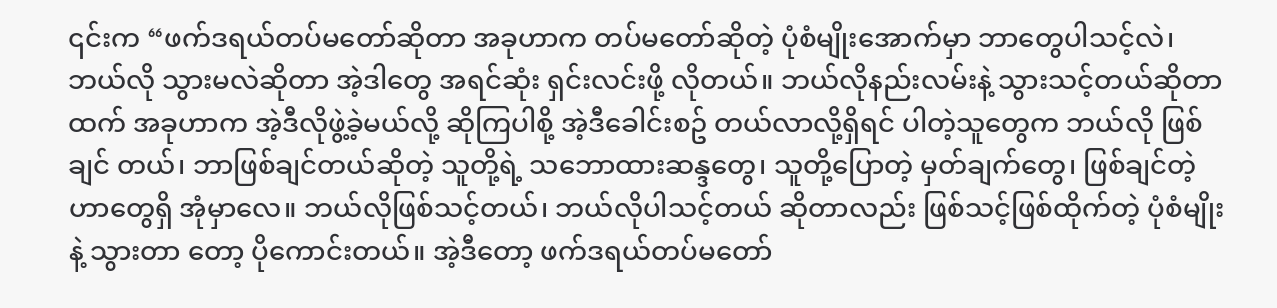၎င်းက “ဖက်ဒရယ်တပ်မတော်ဆိုတာ အခုဟာက တပ်မတော်ဆိုတဲ့ ပုံစံမျိုးအောက်မှာ ဘာတွေပါသင့်လဲ၊ ဘယ်လို သွားမလဲဆိုတာ အဲ့ဒါတွေ အရင်ဆုံး ရှင်းလင်းဖို့ လိုတယ်။ ဘယ်လိုနည်းလမ်းနဲ့ သွားသင့်တယ်ဆိုတာ ထက် အခုဟာက အဲ့ဒီလိုဖွဲ့ခဲ့မယ်လို့ ဆိုကြပါစို့ အဲ့ဒီခေါင်းစဥ် တယ်လာလို့ရှိရင် ပါတဲ့သူတွေက ဘယ်လို ဖြစ်ချင် တယ်၊ ဘာဖြစ်ချင်တယ်ဆိုတဲ့ သူတို့ရဲ့ သဘောထားဆန္ဒတွေ၊ သူတို့ပြောတဲ့ မှတ်ချက်တွေ၊ ဖြစ်ချင်တဲ့ ဟာတွေရှိ အုံမှာလေ။ ဘယ်လိုဖြစ်သင့်တယ်၊ ဘယ်လိုပါသင့်တယ် ဆိုတာလည်း ဖြစ်သင့်ဖြစ်ထိုက်တဲ့ ပုံစံမျိုးနဲ့ သွားတာ တော့ ပိုကောင်းတယ်။ အဲ့ဒီတော့ ဖက်ဒရယ်တပ်မတော်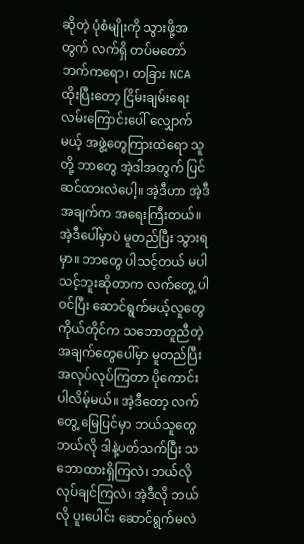ဆိုတဲ့ ပုံစံမျိုးကို သွားဖို့အတွက် လက်ရှိ တပ်မတော် ဘက်ကရော၊ တခြား NCA ထိုးပြီးတော့ ငြိမ်းချမ်းရေးလမ်းကြောင်းပေါ် လျှောက်မယ့် အဖွဲ့တွေကြားထဲရော သူတို့ ဘာတွေ အဲ့ဒါအတွက် ပြင်ဆင်ထားလဲပေါ့။ အဲ့ဒီဟာ အဲ့ဒီအချက်က အရေးကြီးတယ်။ အဲ့ဒီပေါ်မှာပဲ မူတည်ပြီး သွားရမှာ။ ဘာတွေ ပါသင့်တယ် မပါသင့်ဘူးဆိုတာက လက်တွေ့ ပါဝင်ပြီး ဆောင်ရွက်မယ့်လူတွေ ကိုယ်တိုင်က သဘောတူညီတဲ့ အချက်တွေပေါ်မှာ မူတည်ပြီး အလုပ်လုပ်ကြတာ ပိုကောင်းပါလိမ့်မယ်။ အဲ့ဒီတော့ လက်တွေ့ မြေပြင်မှာ ဘယ်သူတွေ ဘယ်လို ဒါနဲ့ပတ်သက်ပြီး သဘောထားရှိကြလဲ၊ ဘယ်လိုလုပ်ချင်ကြလဲ၊ အဲ့ဒီလို ဘယ်လို ပူးပေါင်း ဆောင်ရွက်မလဲ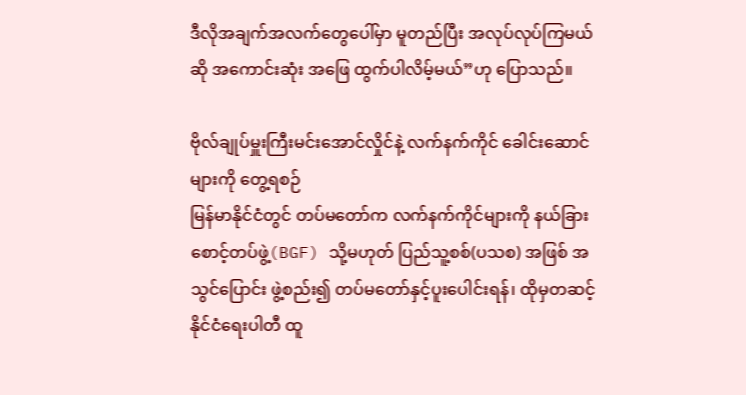ဒီလိုအချက်အလက်တွေပေါ်မှာ မူတည်ပြီး အလုပ်လုပ်ကြမယ်ဆို အကောင်းဆုံး အဖြေ ထွက်ပါလိမ့်မယ်”ဟု ပြောသည်။

ဗိုလ်ချုပ်မှူးကြီးမင်းအောင်လှိုင်နဲ့ လက်နက်ကိုင် ခေါင်းဆောင်များကို တွေ့ရစဉ်
မြန်မာနိုင်ငံတွင် တပ်မတော်က လက်နက်ကိုင်များကို နယ်ခြားစောင့်တပ်ဖွဲ့(BGF) သို့မဟုတ် ပြည်သူ့စစ်(ပသစ) အဖြစ် အသွင်ပြောင်း ဖွဲ့စည်း၍ တပ်မတော်နှင့်ပူးပေါင်းရန်၊ ထိုမှတဆင့် နိုင်ငံရေးပါတီ ထူ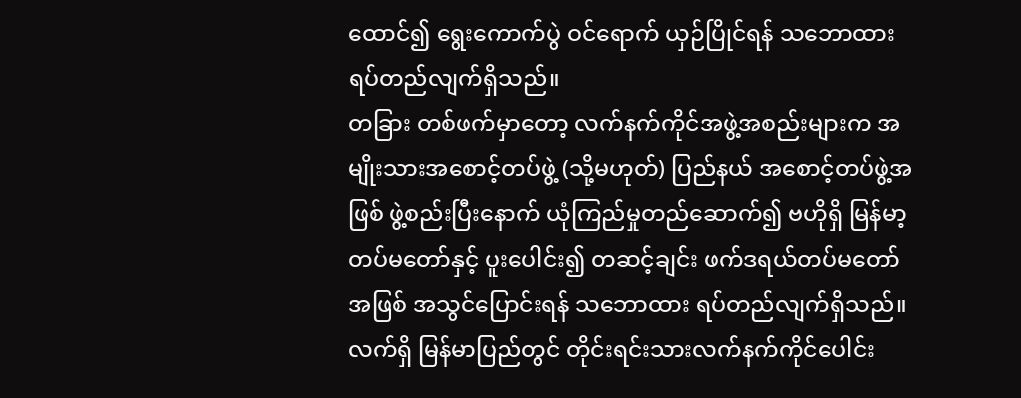ထောင်၍ ရွေးကောက်ပွဲ ဝင်ရောက် ယှဉ်ပြိုင်ရန် သဘောထားရပ်တည်လျက်ရှိသည်။
တခြား တစ်ဖက်မှာတော့ လက်နက်ကိုင်အဖွဲ့အစည်းများက အမျိုးသားအစောင့်တပ်ဖွဲ့ (သို့မဟုတ်) ပြည်နယ် အစောင့်တပ်ဖွဲ့အဖြစ် ဖွဲ့စည်းပြီးနောက် ယုံကြည်မှုတည်ဆောက်၍ ဗဟိုရှိ မြန်မာ့တပ်မတော်နှင့် ပူးပေါင်း၍ တဆင့်ချင်း ဖက်ဒရယ်တပ်မတော်အဖြစ် အသွင်ပြောင်းရန် သဘောထား ရပ်တည်လျက်ရှိသည်။
လက်ရှိ မြန်မာပြည်တွင် တိုင်းရင်းသားလက်နက်ကိုင်ပေါင်း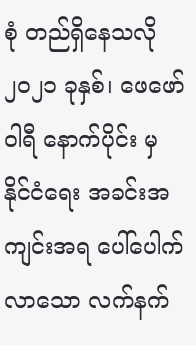စုံ တည်ရှိနေသလို ၂၀၂၁ ခုနှစ်၊ ဖေဖော်ဝါရီ နောက်ပိုင်း မှ နိုင်ငံရေး အခင်းအကျင်းအရ ပေါ်ပေါက်လာသော လက်နက်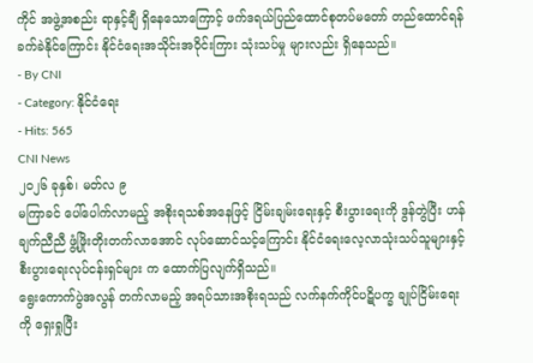ကိုင် အဖွဲ့အစည်း ရာနှင့်ချီ ရှိနေသောကြောင့် ဖက်ဒရယ်ပြည်ထောင်စုတပ်မတော် တည်ထောင်ရန် ခက်ခဲနိုင်ကြောင်း နိုင်ငံရေးအသိုင်းအဝိုင်းကြား သုံးသပ်မှု များလည်း ရှိနေသည်။
- By CNI
- Category: နိုင်ငံရေး
- Hits: 565
CNI News
၂၀၂၆ ခုနှစ်၊ မတ်လ ၉
မကြာခင် ပေါ်ပေါက်လာမည့် အစိုးရသစ်အနေဖြင့် ငြိမ်းချမ်းရေးနှင့် စီးပွားရေးကို ဒွန်တွဲပြီး ဟန်ချက်ညီညီ ဖွံ့ဖြိုးတိုးတက်လာအောင် လုပ်ဆောင်သင့်ကြောင်း နိုင်ငံရေးလေ့လာသုံးသပ်သူများနှင့် စီးပွားရေးလုပ်ငန်းရှင်များ က ထောက်ပြလျက်ရှိသည်။
ရွေးကောက်ပွဲအလွန် တက်လာမည့် အရပ်သားအစိုးရသည် လက်နက်ကိုင်ပဋိပက္ခ ချုပ်ငြိမ်းရေးကို ရှေးရှုပြီး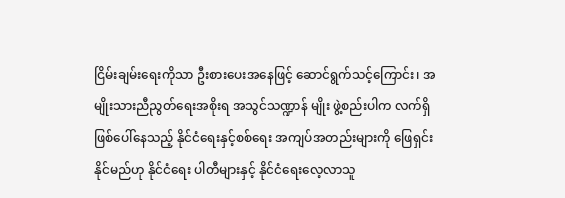ငြိမ်းချမ်းရေးကိုသာ ဦးစားပေးအနေဖြင့် ဆောင်ရွက်သင့်ကြောင်း၊ အမျိုးသားညီညွတ်ရေးအစိုးရ အသွင်သဏ္ဍာန် မျိုး ဖွဲ့စည်းပါက လက်ရှိဖြစ်ပေါ်နေသည့် နိုင်ငံရေးနှင့်စစ်ရေး အကျပ်အတည်းများကို ဖြေရှင်းနိုင်မည်ဟု နိုင်ငံရေး ပါတီများနှင့် နိုင်ငံရေးလေ့လာသူ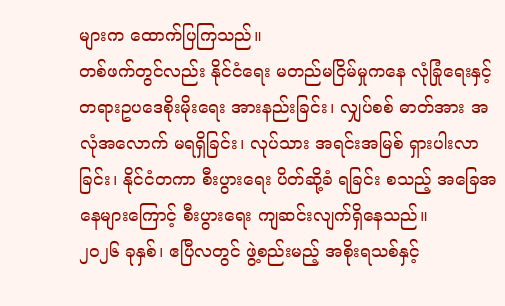များက ထောက်ပြကြသည်။
တစ်ဖက်တွင်လည်း နိုင်ငံရေး မတည်မငြိမ်မှုကနေ လုံခြုံရေးနှင့် တရားဥပဒေစိုးမိုးရေး အားနည်းခြင်း၊ လျှပ်စစ် ဓာတ်အား အလုံအလောက် မရရှိခြင်း၊ လုပ်သား အရင်းအမြစ် ရှားပါးလာခြင်း၊ နိုင်ငံတကာ စီးပွားရေး ပိတ်ဆို့ခံ ရခြင်း စသည့် အခြေအနေများကြောင့် စီးပွားရေး ကျဆင်းလျက်ရှိနေသည်။
၂၀၂၆ ခုနှစ်၊ ဧပြီလတွင် ဖွဲ့စည်းမည့် အစိုးရသစ်နှင့်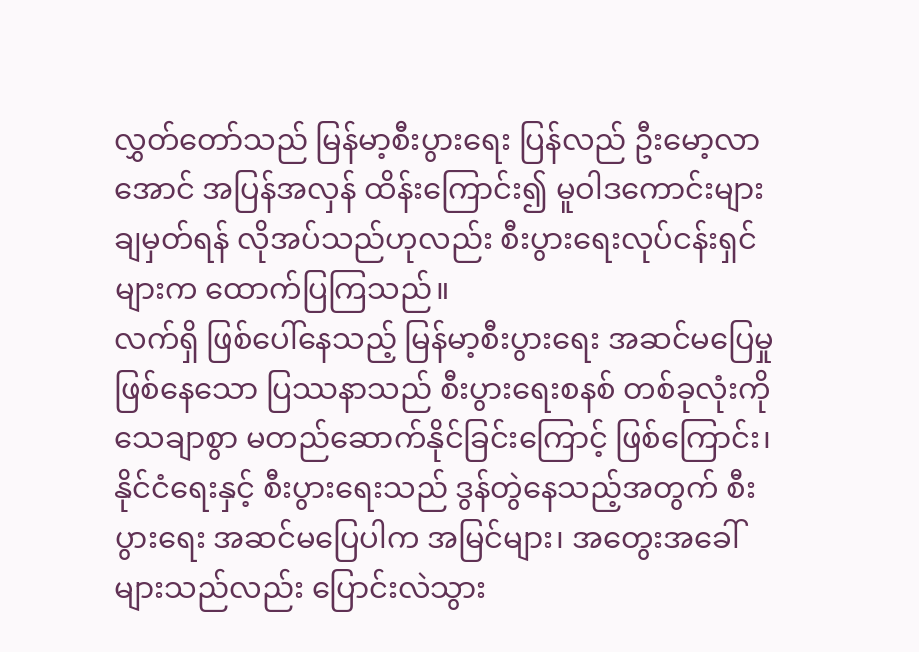လွှတ်တော်သည် မြန်မာ့စီးပွားရေး ပြန်လည် ဦးမော့လာ အောင် အပြန်အလှန် ထိန်းကြောင်း၍ မူဝါဒကောင်းများ ချမှတ်ရန် လိုအပ်သည်ဟုလည်း စီးပွားရေးလုပ်ငန်းရှင် များက ထောက်ပြကြသည်။
လက်ရှိ ဖြစ်ပေါ်နေသည့် မြန်မာ့စီးပွားရေး အဆင်မပြေမှု ဖြစ်နေသော ပြဿနာသည် စီးပွားရေးစနစ် တစ်ခုလုံးကို သေချာစွာ မတည်ဆောက်နိုင်ခြင်းကြောင့် ဖြစ်ကြောင်း၊ နိုင်ငံရေးနှင့် စီးပွားရေးသည် ဒွန်တွဲနေသည့်အတွက် စီးပွားရေး အဆင်မပြေပါက အမြင်များ၊ အတွေးအခေါ်များသည်လည်း ပြောင်းလဲသွား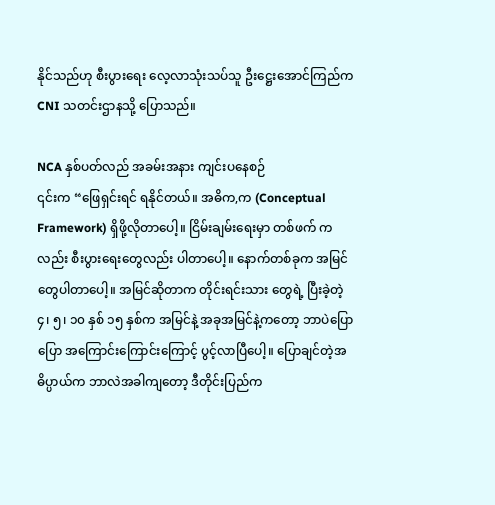နိုင်သည်ဟု စီးပွားရေး လေ့လာသုံးသပ်သူ ဦးဋ္ဌေးအောင်ကြည်က CNI သတင်းဌာနသို့ ပြောသည်။

NCA နှစ်ပတ်လည် အခမ်းအနား ကျင်းပနေစဉ်
၎င်းက “ဖြေရှင်းရင် ရနိုင်တယ်။ အဓိက,က (Conceptual Framework) ရှိဖို့လိုတာပေါ့။ ငြိမ်းချမ်းရေးမှာ တစ်ဖက် ကလည်း စီးပွားရေးတွေလည်း ပါတာပေါ့။ နောက်တစ်ခုက အမြင်တွေပါတာပေါ့။ အမြင်ဆိုတာက တိုင်းရင်းသား တွေရဲ့ ပြီးခဲ့တဲ့ ၄၊ ၅၊ ၁၀ နှစ် ၁၅ နှစ်က အမြင်နဲ့ အခုအမြင်နဲ့ကတော့ ဘာပဲပြောပြော အကြောင်းကြောင်းကြောင့် ပွင့်လာပြီပေါ့။ ပြောချင်တဲ့အဓိပ္ပာယ်က ဘာလဲအခါကျတော့ ဒီတိုင်းပြည်က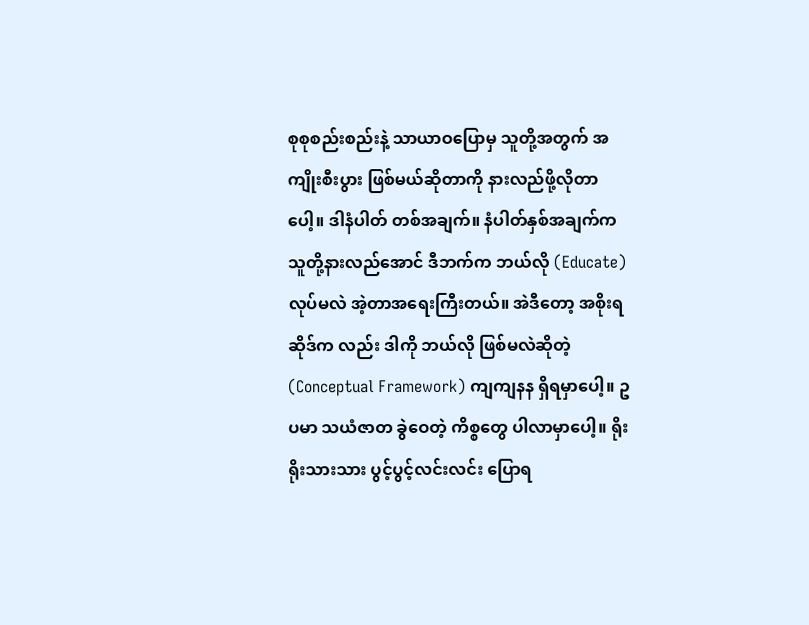စုစုစည်းစည်းနဲ့ သာယာဝပြောမှ သူတို့အတွက် အကျိုးစီးပွား ဖြစ်မယ်ဆိုတာကို နားလည်ဖို့လိုတာပေါ့။ ဒါနံပါတ် တစ်အချက်။ နံပါတ်နှစ်အချက်က သူတို့နားလည်အောင် ဒီဘက်က ဘယ်လို (Educate) လုပ်မလဲ အဲ့တာအရေးကြီးတယ်။ အဲဒီတော့ အစိုးရဆိုဒ်က လည်း ဒါကို ဘယ်လို ဖြစ်မလဲဆိုတဲ့ (Conceptual Framework) ကျကျနန ရှိရမှာပေါ့။ ဥပမာ သယံဇာတ ခွဲဝေတဲ့ ကိစ္စတွေ ပါလာမှာပေါ့။ ရိုးရိုးသားသား ပွင့်ပွင့်လင်းလင်း ပြောရ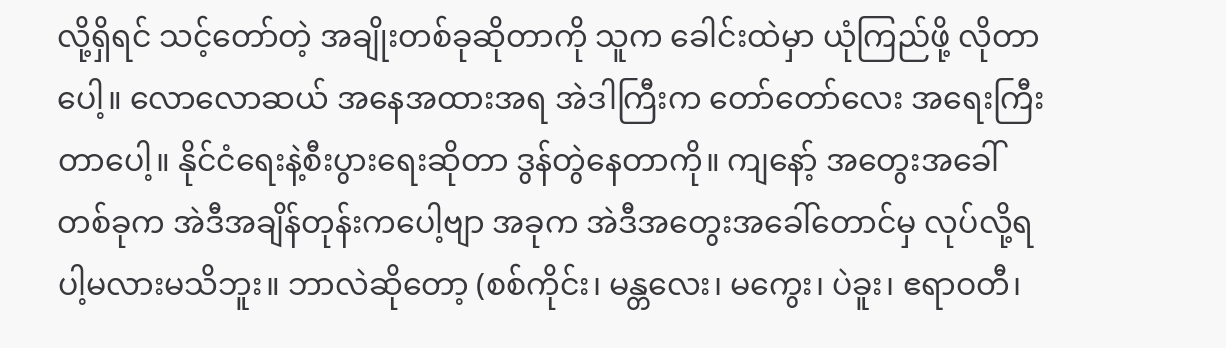လို့ရှိရင် သင့်တော်တဲ့ အချိုးတစ်ခုဆိုတာကို သူက ခေါင်းထဲမှာ ယုံကြည်ဖို့ လိုတာပေါ့။ လောလောဆယ် အနေအထားအရ အဲဒါကြီးက တော်တော်လေး အရေးကြီး တာပေါ့။ နိုင်ငံရေးနဲ့စီးပွားရေးဆိုတာ ဒွန်တွဲနေတာကို။ ကျနော့် အတွေးအခေါ် တစ်ခုက အဲဒီအချိန်တုန်းကပေါ့ဗျာ အခုက အဲဒီအတွေးအခေါ်တောင်မှ လုပ်လို့ရပါ့မလားမသိဘူး။ ဘာလဲဆိုတော့ (စစ်ကိုင်း၊ မန္တလေး၊ မကွေး၊ ပဲခူး၊ ဧရာဝတီ၊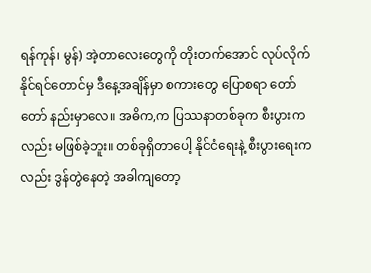ရန်ကုန်၊ မွန်) အဲ့တာလေးတွေကို တိုးတက်အောင် လုပ်လိုက်နိုင်ရင်တောင်မှ ဒီနေ့အချိန်မှာ စကားတွေ ပြောစရာ တော်တော် နည်းမှာလေ။ အဓိက,က ပြဿနာတစ်ခုက စီးပွားကလည်း မဖြစ်ခဲ့ဘူး။ တစ်ခုရှိတာပေါ့ နိုင်ငံရေးနဲ့ စီးပွားရေးကလည်း ဒွန်တွဲနေတဲ့ အခါကျတော့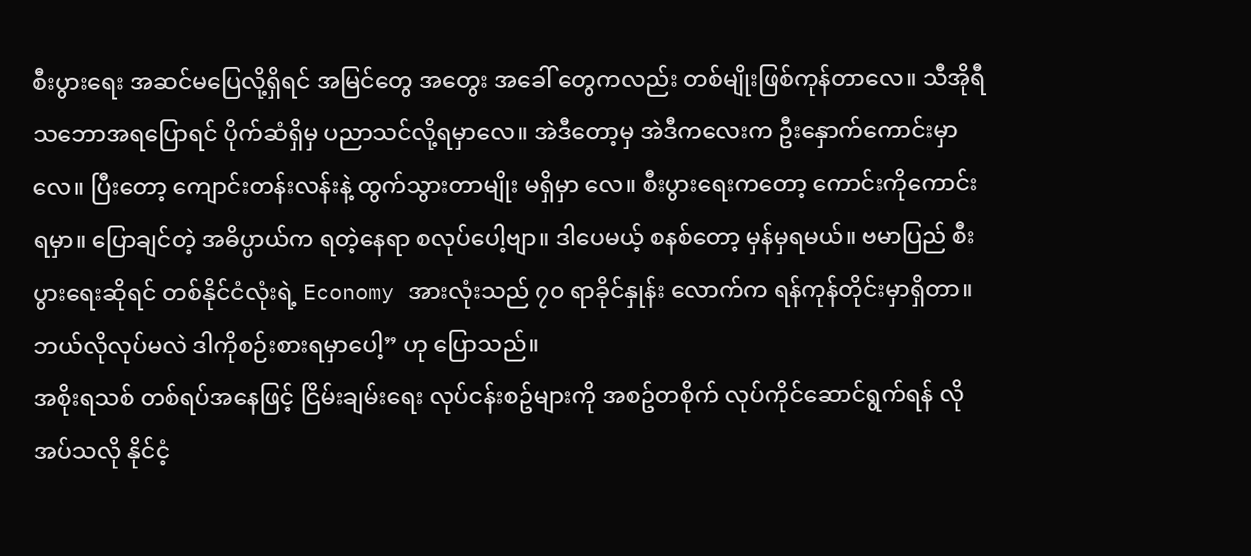စီးပွားရေး အဆင်မပြေလို့ရှိရင် အမြင်တွေ အတွေး အခေါ် တွေကလည်း တစ်မျိုးဖြစ်ကုန်တာလေ။ သီအိုရီ သဘောအရပြောရင် ပိုက်ဆံရှိမှ ပညာသင်လို့ရမှာလေ။ အဲဒီတော့မှ အဲဒီကလေးက ဦးနှောက်ကောင်းမှာလေ။ ပြီးတော့ ကျောင်းတန်းလန်းနဲ့ ထွက်သွားတာမျိုး မရှိမှာ လေ။ စီးပွားရေးကတော့ ကောင်းကိုကောင်းရမှာ။ ပြောချင်တဲ့ အဓိပ္ပာယ်က ရတဲ့နေရာ စလုပ်ပေါ့ဗျာ။ ဒါပေမယ့် စနစ်တော့ မှန်မှရမယ်။ ဗမာပြည် စီးပွားရေးဆိုရင် တစ်နိုင်ငံလုံးရဲ့ Economy အားလုံးသည် ၇၀ ရာခိုင်နှုန်း လောက်က ရန်ကုန်တိုင်းမှာရှိတာ။ ဘယ်လိုလုပ်မလဲ ဒါကိုစဉ်းစားရမှာပေါ့” ဟု ပြောသည်။
အစိုးရသစ် တစ်ရပ်အနေဖြင့် ငြိမ်းချမ်းရေး လုပ်ငန်းစဥ်များကို အစဥ်တစိုက် လုပ်ကိုင်ဆောင်ရွက်ရန် လိုအပ်သလို နိုင်ငံ့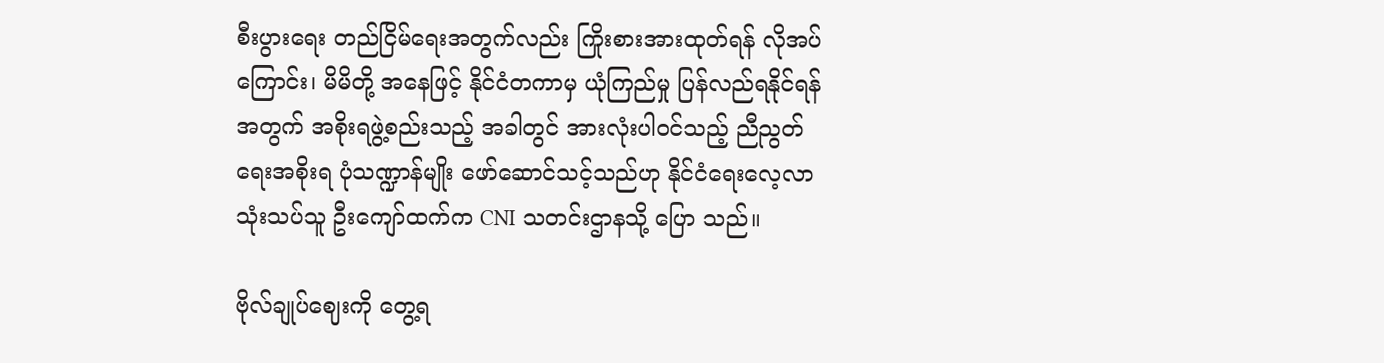စီးပွားရေး တည်ငြိမ်ရေးအတွက်လည်း ကြိုးစားအားထုတ်ရန် လိုအပ်ကြောင်း၊ မိမိတို့ အနေဖြင့် နိုင်ငံတကာမှ ယုံကြည်မှု ပြန်လည်ရနိုင်ရန်အတွက် အစိုးရဖွဲ့စည်းသည့် အခါတွင် အားလုံးပါဝင်သည့် ညီညွတ်ရေးအစိုးရ ပုံသဏ္ဍာန်မျိုး ဖော်ဆောင်သင့်သည်ဟု နိုင်ငံရေးလေ့လာသုံးသပ်သူ ဦးကျော်ထက်က CNI သတင်းဌာနသို့ ပြော သည်။

ဗိုလ်ချုပ်ဈေးကို တွေ့ရ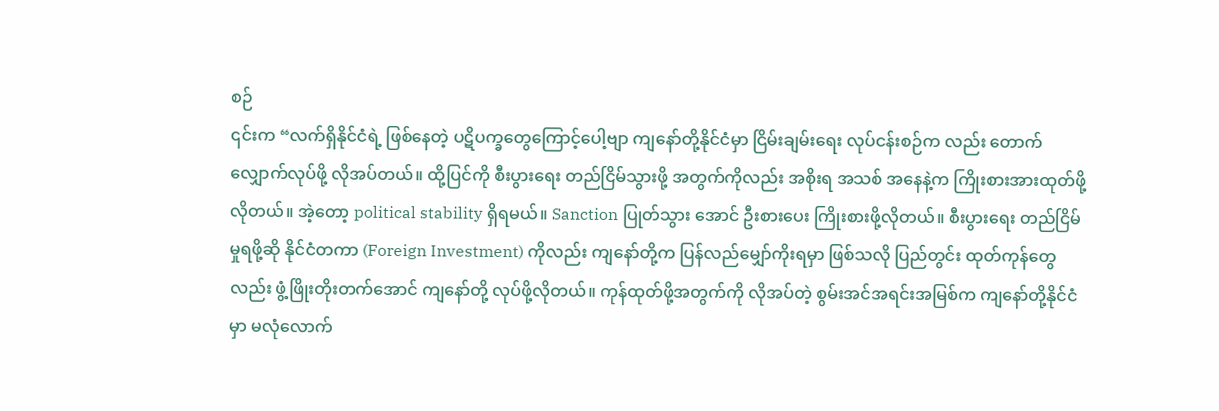စဉ်
၎င်းက “လက်ရှိနိုင်ငံရဲ့ ဖြစ်နေတဲ့ ပဋိပက္ခတွေကြောင့်ပေါ့ဗျာ ကျနော်တို့နိုင်ငံမှာ ငြိမ်းချမ်းရေး လုပ်ငန်းစဉ်က လည်း တောက်လျှောက်လုပ်ဖို့ လိုအပ်တယ်။ ထို့ပြင်ကို စီးပွားရေး တည်ငြိမ်သွားဖို့ အတွက်ကိုလည်း အစိုးရ အသစ် အနေနဲ့က ကြိုးစားအားထုတ်ဖို့ လိုတယ်။ အဲ့တော့ political stability ရှိရမယ်။ Sanction ပြုတ်သွား အောင် ဦးစားပေး ကြိုးစားဖို့လိုတယ်။ စီးပွားရေး တည်ငြိမ်မှုရဖို့ဆို နိုင်ငံတကာ (Foreign Investment) ကိုလည်း ကျနော်တို့က ပြန်လည်မျှော်ကိုးရမှာ ဖြစ်သလို ပြည်တွင်း ထုတ်ကုန်တွေလည်း ဖွံ့ဖြိုးတိုးတက်အောင် ကျနော်တို့ လုပ်ဖို့လိုတယ်။ ကုန်ထုတ်ဖို့အတွက်ကို လိုအပ်တဲ့ စွမ်းအင်အရင်းအမြစ်က ကျနော်တို့နိုင်ငံမှာ မလုံလောက်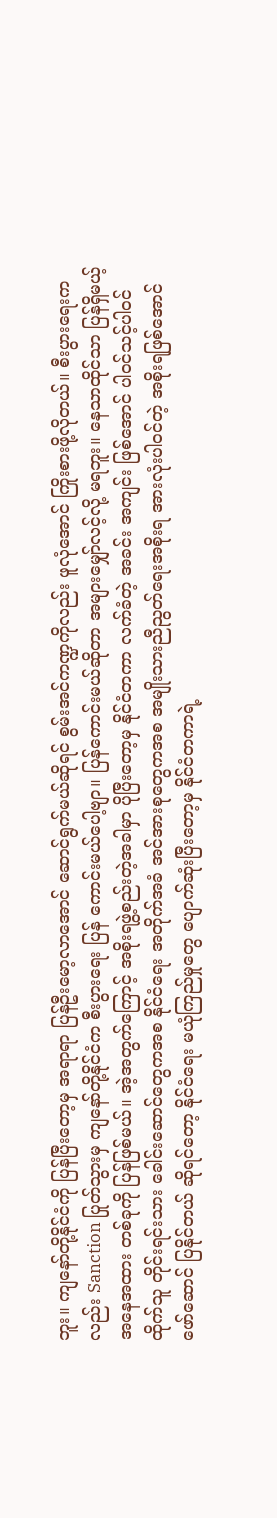ဘူး။ ကျနော်တို့နိုင်ငံကို ပြန်ပြီးတော့မှ အရာရာ ပြန်ဦးမော့လာအောင် ဆောင်ရွက်မယ်ဆိုရင် စွမ်းအင်ကဏ္ဍကိုလည်း ဖူလုံအောင် ကြိုးစားဖို့လိုတယ်။ စီးပွားရေးကလည်း Sanction ပြုတ်သွားမှ ကျနော်တို့နိုင်ငံက စီးပွားရေး ပြန် ကောင်းမယ်ပေါ့ဗျာ။ ပြန်ကောင်းမယ်ဆိုတာ အများမျှော်လင့်လို့ မရဘူး။ နေသာထိုင်သာ ပြန်ရှိမယ့် အနေအထား တစ်ခုကို ပြန်ဖြစ်မယ်။ အဲ့အတွက်ကြောင့် အစိုးရဖွဲ့စည်းတဲ့အခါမှာ ပိုပြီးတော့မှ နိုင်ငံတကာ လက်ခံတဲ့ အခင်း အကျင်း ဖြစ်အောင် ပါဝင်သင့်ပါဝင်ထိုက်သူ တိုင်းရင်းသား ခေါင်းဆောင်တွေကအစ နိုင်ငံရေး အတိုက်အခံ အင်အားစုတွေကအစ အမျိုးသားညီညွတ်ရေးအစိုးရ အားလုံးပါဝင်တဲ့ အစိုးရဖြစ်အောင် ဖော်ဆောင် ပြနိုင်တယ် ဆိုရင်တော့ နိုင်ငံရေး မယုံကြည်မှုတွေ ပျောက်ဆုံးပြီးတော့မှ နိုင်ငံတကာရဲ့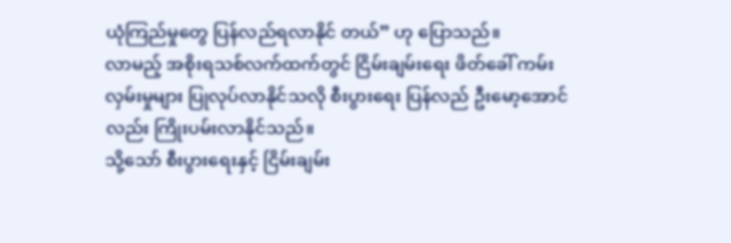ယုံကြည်မှုတွေ ပြန်လည်ရလာနိုင် တယ်” ဟု ပြောသည်။
လာမည့် အစိုးရသစ်လက်ထက်တွင် ငြိမ်းချမ်းရေး ဖိတ်ခေါ် ကမ်းလှမ်းမှုများ ပြုလုပ်လာနိုင်သလို စီးပွားရေး ပြန်လည် ဦးမော့အောင်လည်း ကြိုးပမ်းလာနိုင်သည်။
သို့သော် စီးပွားရေးနှင့် ငြိမ်းချမ်း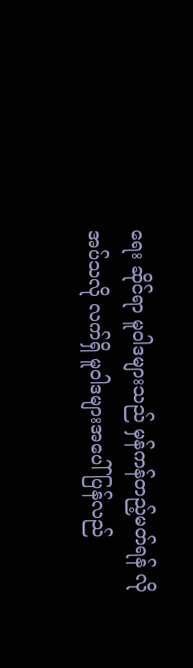ရေး ဆိုင်ရာ မူဝါဒများသည် မှန်ကန်တည့်မတ်ရန် လိုအပ်သလို လက်ရှိ မူဝါဒများအပေါ် ပြန်လည်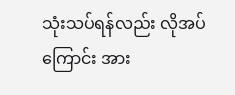သုံးသပ်ရန်လည်း လိုအပ်ကြောင်း အား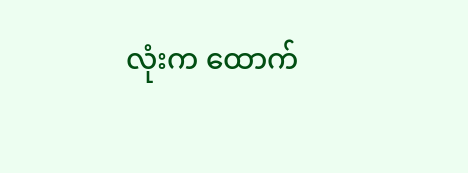လုံးက ထောက်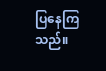ပြနေကြသည်။